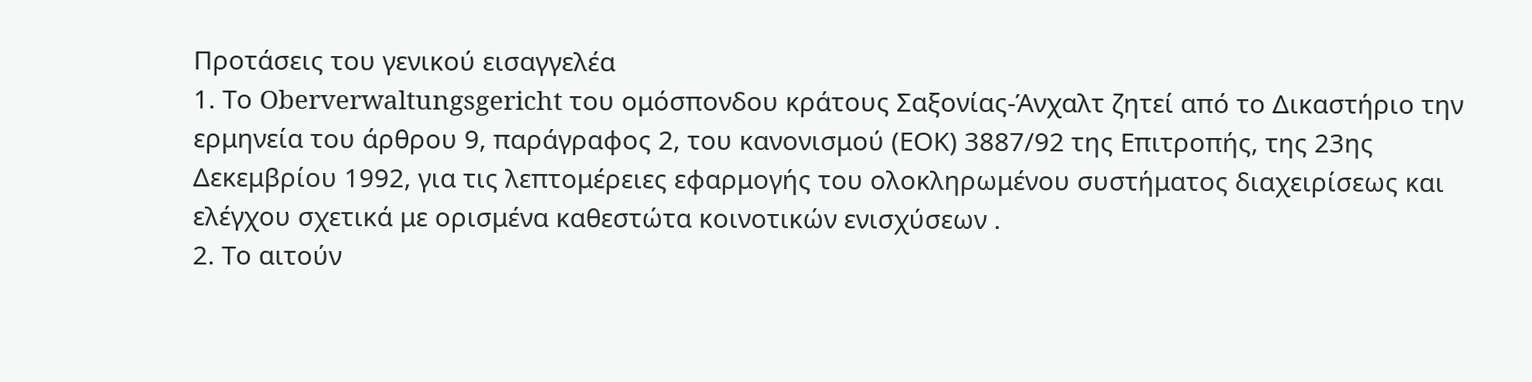Προτάσεις του γενικού εισαγγελέα
1. Το Oberverwaltungsgericht του ομόσπονδου κράτους Σαξονίας-Άνχαλτ ζητεί από το Δικαστήριο την ερμηνεία του άρθρου 9, παράγραφος 2, του κανονισμού (ΕΟΚ) 3887/92 της Επιτροπής, της 23ης Δεκεμβρίου 1992, για τις λεπτομέρειες εφαρμογής του ολοκληρωμένου συστήματος διαχειρίσεως και ελέγχου σχετικά με ορισμένα καθεστώτα κοινοτικών ενισχύσεων .
2. Το αιτούν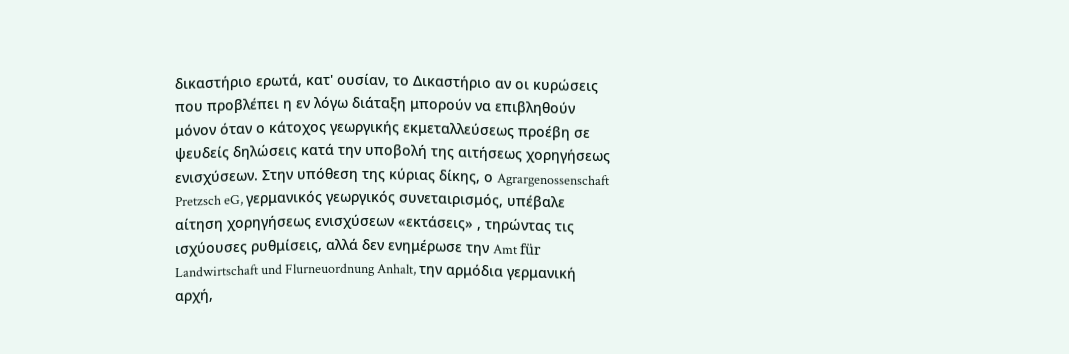δικαστήριο ερωτά, κατ' ουσίαν, το Δικαστήριο αν οι κυρώσεις που προβλέπει η εν λόγω διάταξη μπορούν να επιβληθούν μόνον όταν ο κάτοχος γεωργικής εκμεταλλεύσεως προέβη σε ψευδείς δηλώσεις κατά την υποβολή της αιτήσεως χορηγήσεως ενισχύσεων. Στην υπόθεση της κύριας δίκης, ο Agrargenossenschaft Pretzsch eG, γερμανικός γεωργικός συνεταιρισμός, υπέβαλε αίτηση χορηγήσεως ενισχύσεων «εκτάσεις» , τηρώντας τις ισχύουσες ρυθμίσεις, αλλά δεν ενημέρωσε την Amt für Landwirtschaft und Flurneuordnung Anhalt, την αρμόδια γερμανική αρχή,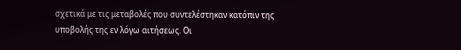σχετικά με τις μεταβολές που συντελέστηκαν κατόπιν της υποβολής της εν λόγω αιτήσεως. Οι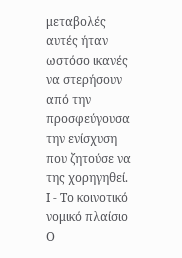μεταβολές αυτές ήταν ωστόσο ικανές να στερήσουν από την προσφεύγουσα την ενίσχυση που ζητούσε να της χορηγηθεί.
Ι - Το κοινοτικό νομικό πλαίσιο
Ο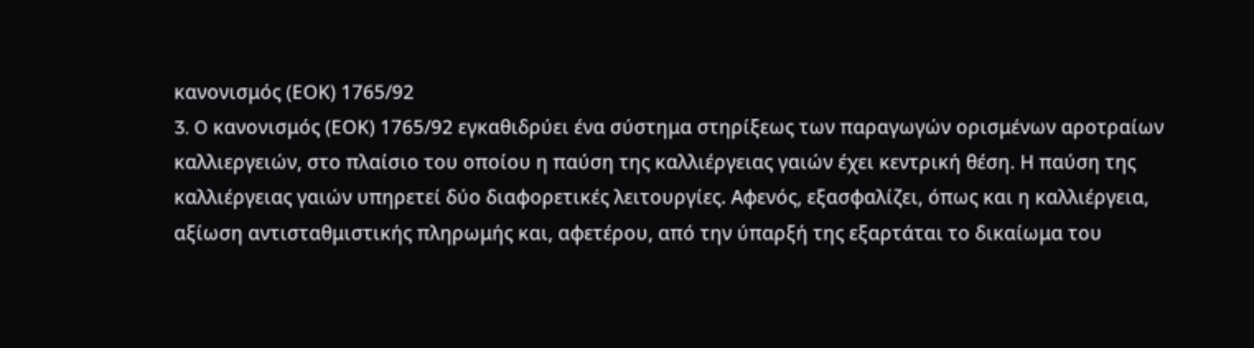κανονισμός (ΕΟΚ) 1765/92
3. O κανονισμός (ΕΟΚ) 1765/92 εγκαθιδρύει ένα σύστημα στηρίξεως των παραγωγών ορισμένων αροτραίων καλλιεργειών, στο πλαίσιο του οποίου η παύση της καλλιέργειας γαιών έχει κεντρική θέση. Η παύση της καλλιέργειας γαιών υπηρετεί δύο διαφορετικές λειτουργίες. Αφενός, εξασφαλίζει, όπως και η καλλιέργεια, αξίωση αντισταθμιστικής πληρωμής και, αφετέρου, από την ύπαρξή της εξαρτάται το δικαίωμα του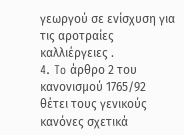γεωργού σε ενίσχυση για τις αροτραίες καλλιέργειες .
4. To άρθρο 2 του κανονισμού 1765/92 θέτει τους γενικούς κανόνες σχετικά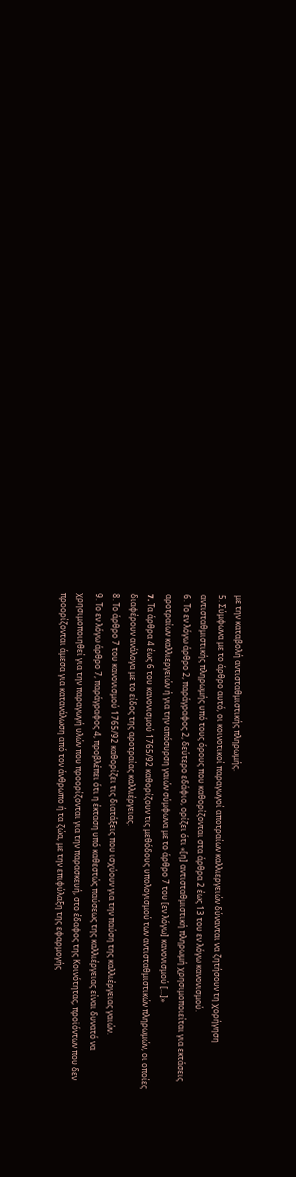με την καταβολή αντισταθμιστικής πληρωμής.
5. Σύμφωνα με το άρθρο αυτό, οι κοινοτικοί παραγωγοί αποτραίων καλλιεργειών δύνανται να ζητήσουν τη χορήγηση αντισταθμιστικής πληρωμής υπό τους όρους που καθορίζονται στα άρθρα 2 έως 13 του εν λόγω κανονισμού.
6. Το εν λόγω άρθρο 2, παράγραφος 2, δεύτερο εδάφιο, ορίζει ότι «[η] αντισταθμιστική πληρωμή χρησιμοποιείται για εκτάσεις αροτραίων καλλιεργειών ή για την απόσυρση γαιών σύμφωνα με το άρθρο 7 του [εν λόγω] κανονισμού [...]»
7. Tα άρθρα 4 έως 6 του κανονισμού 1765/92 καθορίζουν τις μεθόδους υπολογισμού των αντισταθμιστικών πληρωμών, οι οποίες διαφέρουν ανάλογα με το είδος της αροτραίας καλλιέργειας.
8. Το άρθρο 7 του κανονισμού 1765/92 καθορίζει τις διατάξεις που ισχύουν για την παύση της καλλιέργειας γαιών.
9. Το εν λόγω άρθρο 7, παράγραφος 4, προβλέπει ότι η έκταση υπό καθεστώς παύσεως της καλλιέργειας είναι δυνατό να χρησιμοποιηθεί για την παραγωγή υλών που προορίζονται για την παρασκευή, στο έδαφος της Κοινότητας, προϊόντων που δεν προορίζονται άμεσα για κατανάλωση από τον άνθρωπο ή τα ζώα, με την επιφύλαξη της εφαρμογής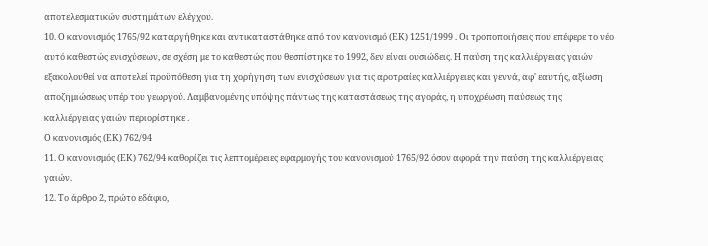αποτελεσματικών συστημάτων ελέγχου.
10. Ο κανονισμός 1765/92 καταργήθηκε και αντικαταστάθηκε από τον κανονισμό (ΕΚ) 1251/1999 . Οι τροποποιήσεις που επέφερε το νέο αυτό καθεστώς ενισχύσεων, σε σχέση με το καθεστώς που θεσπίστηκε το 1992, δεν είναι ουσιώδεις. Η παύση της καλλιέργειας γαιών εξακολουθεί να αποτελεί προϋπόθεση για τη χορήγηση των ενισχύσεων για τις αροτραίες καλλιέργειες και γεννά, αφ' εαυτής, αξίωση αποζημιώσεως υπέρ του γεωργού. Λαμβανομένης υπόψης πάντως της καταστάσεως της αγοράς, η υποχρέωση παύσεως της καλλιέργειας γαιών περιορίστηκε .
Ο κανονισμός (ΕΚ) 762/94
11. Ο κανονισμός (ΕΚ) 762/94 καθορίζει τις λεπτομέρειες εφαρμογής του κανονισμού 1765/92 όσον αφορά την παύση της καλλιέργειας γαιών.
12. Το άρθρο 2, πρώτο εδάφιο,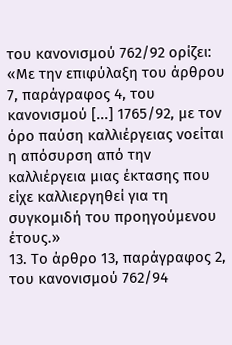του κανονισμού 762/92 ορίζει:
«Με την επιφύλαξη του άρθρου 7, παράγραφος 4, του κανονισμού [...] 1765/92, με τον όρο παύση καλλιέργειας νοείται η απόσυρση από την καλλιέργεια μιας έκτασης που είχε καλλιεργηθεί για τη συγκομιδή του προηγούμενου έτους.»
13. Το άρθρο 13, παράγραφος 2, του κανονισμού 762/94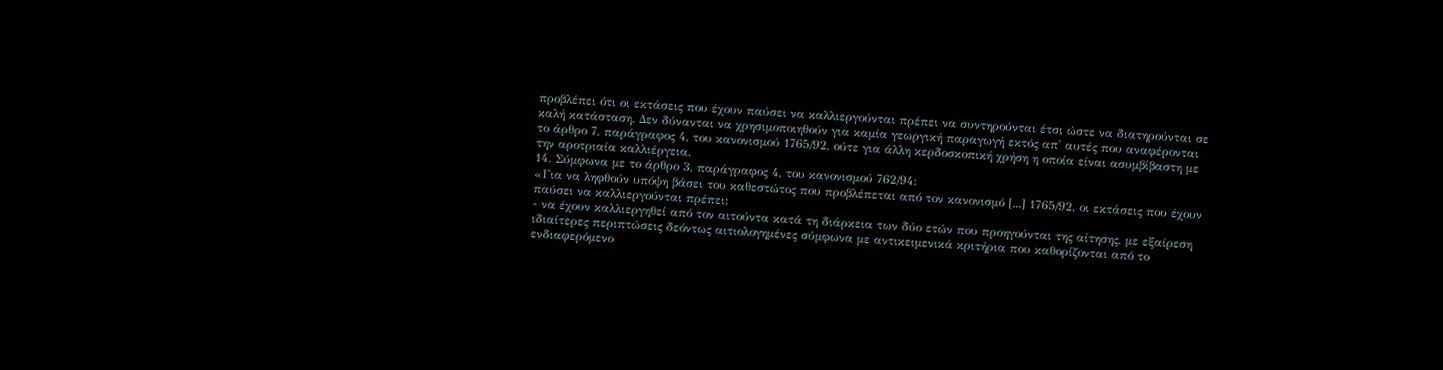προβλέπει ότι οι εκτάσεις που έχουν παύσει να καλλιεργούνται πρέπει να συντηρούνται έτσι ώστε να διατηρούνται σε καλή κατάσταση. Δεν δύνανται να χρησιμοποιηθούν για καμία γεωργική παραγωγή εκτός απ' αυτές που αναφέρονται το άρθρο 7, παράγραφος 4, του κανονισμού 1765/92, ούτε για άλλη κερδοσκοπική χρήση η οποία είναι ασυμβίβαστη με την αροτριαία καλλιέργεια.
14. Σύμφωνα με το άρθρο 3, παράγραφος 4, του κανονισμού 762/94:
«Για να ληφθούν υπόψη βάσει του καθεστώτος που προβλέπεται από τον κανονισμό [...] 1765/92, οι εκτάσεις που έχουν παύσει να καλλιεργούνται πρέπει:
- να έχουν καλλιεργηθεί από τον αιτούντα κατά τη διάρκεια των δύο ετών που προηγούνται της αίτησης, με εξαίρεση ιδιαίτερες περιπτώσεις δεόντως αιτιολογημένες σύμφωνα με αντικειμενικά κριτήρια που καθορίζονται από το ενδιαφερόμενο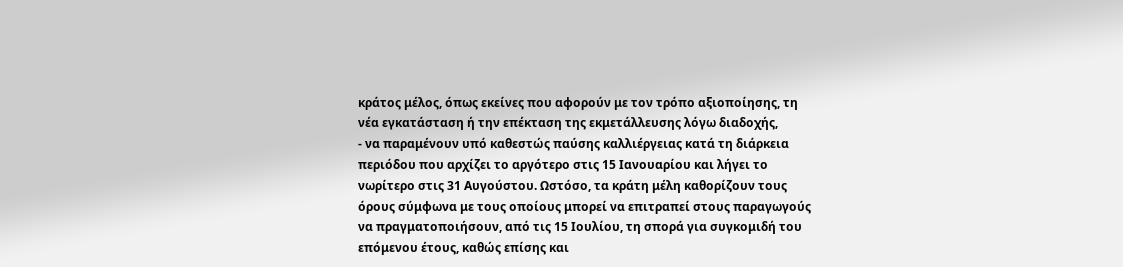κράτος μέλος, όπως εκείνες που αφορούν με τον τρόπο αξιοποίησης, τη νέα εγκατάσταση ή την επέκταση της εκμετάλλευσης λόγω διαδοχής,
- να παραμένουν υπό καθεστώς παύσης καλλιέργειας κατά τη διάρκεια περιόδου που αρχίζει το αργότερο στις 15 Ιανουαρίου και λήγει το νωρίτερο στις 31 Αυγούστου. Ωστόσο, τα κράτη μέλη καθορίζουν τους όρους σύμφωνα με τους οποίους μπορεί να επιτραπεί στους παραγωγούς να πραγματοποιήσουν, από τις 15 Ιουλίου, τη σπορά για συγκομιδή του επόμενου έτους, καθώς επίσης και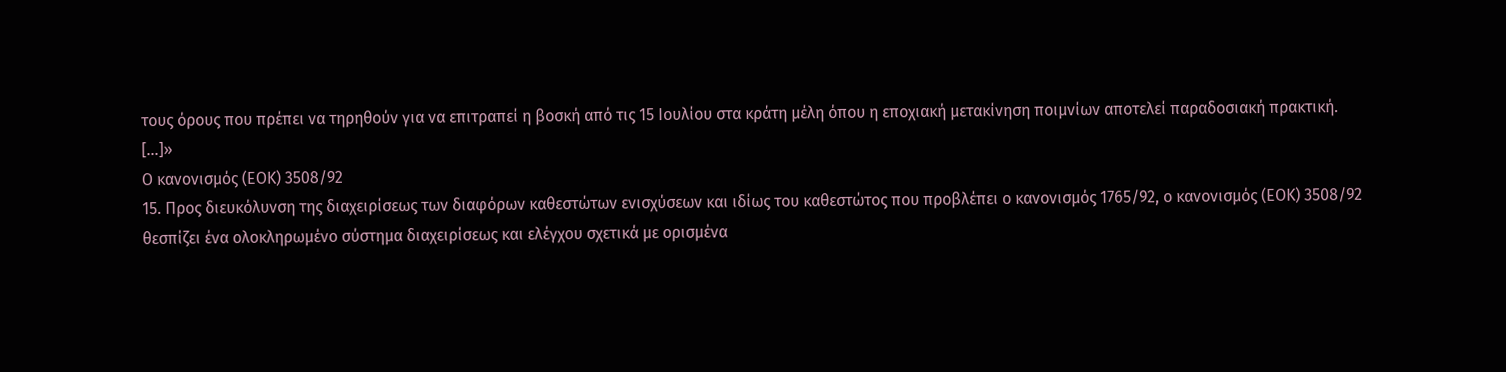τους όρους που πρέπει να τηρηθούν για να επιτραπεί η βοσκή από τις 15 Ιουλίου στα κράτη μέλη όπου η εποχιακή μετακίνηση ποιμνίων αποτελεί παραδοσιακή πρακτική.
[...]»
Ο κανονισμός (ΕΟΚ) 3508/92
15. Προς διευκόλυνση της διαχειρίσεως των διαφόρων καθεστώτων ενισχύσεων και ιδίως του καθεστώτος που προβλέπει ο κανονισμός 1765/92, ο κανονισμός (ΕΟΚ) 3508/92 θεσπίζει ένα ολοκληρωμένο σύστημα διαχειρίσεως και ελέγχου σχετικά με ορισμένα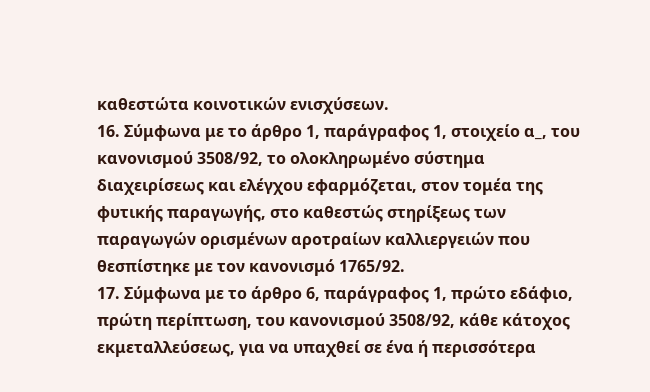καθεστώτα κοινοτικών ενισχύσεων.
16. Σύμφωνα με το άρθρο 1, παράγραφος 1, στοιχείο α_, του κανονισμού 3508/92, το ολοκληρωμένο σύστημα διαχειρίσεως και ελέγχου εφαρμόζεται, στον τομέα της φυτικής παραγωγής, στο καθεστώς στηρίξεως των παραγωγών ορισμένων αροτραίων καλλιεργειών που θεσπίστηκε με τον κανονισμό 1765/92.
17. Σύμφωνα με το άρθρο 6, παράγραφος 1, πρώτο εδάφιο, πρώτη περίπτωση, του κανονισμού 3508/92, κάθε κάτοχος εκμεταλλεύσεως, για να υπαχθεί σε ένα ή περισσότερα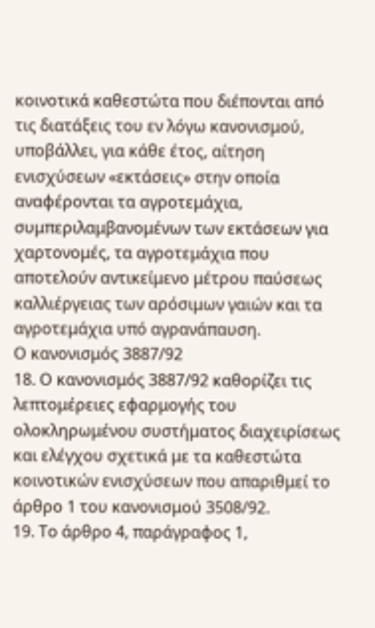κοινοτικά καθεστώτα που διέπονται από τις διατάξεις του εν λόγω κανονισμού, υποβάλλει, για κάθε έτος, αίτηση ενισχύσεων «εκτάσεις» στην οποία αναφέρονται τα αγροτεμάχια, συμπεριλαμβανομένων των εκτάσεων για χαρτονομές, τα αγροτεμάχια που αποτελούν αντικείμενο μέτρου παύσεως καλλιέργειας των αρόσιμων γαιών και τα αγροτεμάχια υπό αγρανάπαυση.
Ο κανονισμός 3887/92
18. Ο κανονισμός 3887/92 καθορίζει τις λεπτομέρειες εφαρμογής του ολοκληρωμένου συστήματος διαχειρίσεως και ελέγχου σχετικά με τα καθεστώτα κοινοτικών ενισχύσεων που απαριθμεί το άρθρο 1 του κανονισμού 3508/92.
19. Το άρθρο 4, παράγραφος 1,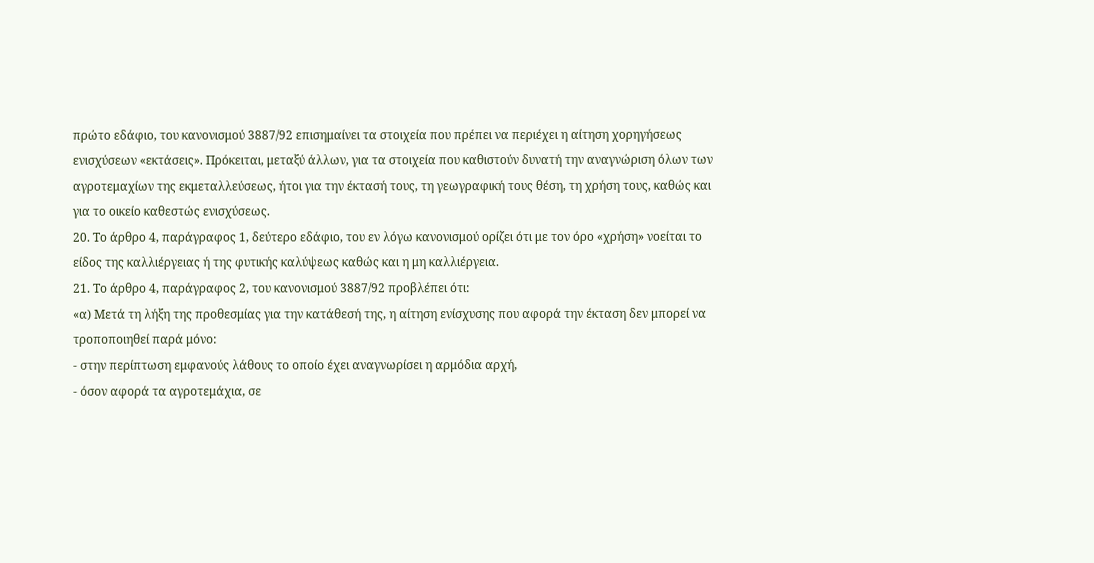πρώτο εδάφιο, του κανονισμού 3887/92 επισημαίνει τα στοιχεία που πρέπει να περιέχει η αίτηση χορηγήσεως ενισχύσεων «εκτάσεις». Πρόκειται, μεταξύ άλλων, για τα στοιχεία που καθιστούν δυνατή την αναγνώριση όλων των αγροτεμαχίων της εκμεταλλεύσεως, ήτοι για την έκτασή τους, τη γεωγραφική τους θέση, τη χρήση τους, καθώς και για το οικείο καθεστώς ενισχύσεως.
20. Το άρθρο 4, παράγραφος 1, δεύτερο εδάφιο, του εν λόγω κανονισμού ορίζει ότι με τον όρο «χρήση» νοείται το είδος της καλλιέργειας ή της φυτικής καλύψεως καθώς και η μη καλλιέργεια.
21. Το άρθρο 4, παράγραφος 2, του κανονισμού 3887/92 προβλέπει ότι:
«α) Μετά τη λήξη της προθεσμίας για την κατάθεσή της, η αίτηση ενίσχυσης που αφορά την έκταση δεν μπορεί να τροποποιηθεί παρά μόνο:
- στην περίπτωση εμφανούς λάθους το οποίο έχει αναγνωρίσει η αρμόδια αρχή,
- όσον αφορά τα αγροτεμάχια, σε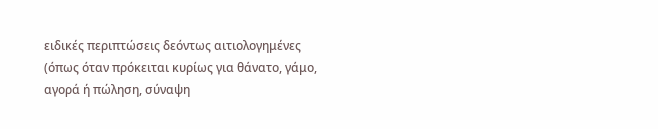ειδικές περιπτώσεις δεόντως αιτιολογημένες (όπως όταν πρόκειται κυρίως για θάνατο, γάμο, αγορά ή πώληση, σύναψη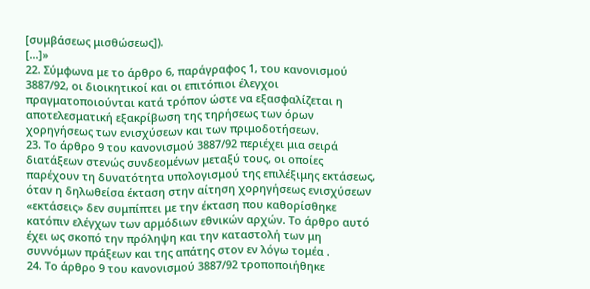[συμβάσεως μισθώσεως]).
[...]»
22. Σύμφωνα με το άρθρο 6, παράγραφος 1, του κανονισμού 3887/92, οι διοικητικοί και οι επιτόπιοι έλεγχοι πραγματοποιούνται κατά τρόπον ώστε να εξασφαλίζεται η αποτελεσματική εξακρίβωση της τηρήσεως των όρων χορηγήσεως των ενισχύσεων και των πριμοδοτήσεων.
23. Το άρθρο 9 του κανονισμού 3887/92 περιέχει μια σειρά διατάξεων στενώς συνδεομένων μεταξύ τους, οι οποίες παρέχουν τη δυνατότητα υπολογισμού της επιλέξιμης εκτάσεως, όταν η δηλωθείσα έκταση στην αίτηση χορηγήσεως ενισχύσεων «εκτάσεις» δεν συμπίπτει με την έκταση που καθορίσθηκε κατόπιν ελέγχων των αρμόδιων εθνικών αρχών. Το άρθρο αυτό έχει ως σκοπό την πρόληψη και την καταστολή των μη συννόμων πράξεων και της απάτης στον εν λόγω τομέα .
24. Το άρθρο 9 του κανονισμού 3887/92 τροποποιήθηκε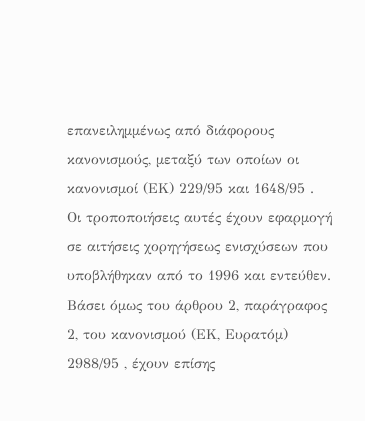επανειλημμένως από διάφορους κανονισμούς, μεταξύ των οποίων οι κανονισμοί (ΕΚ) 229/95 και 1648/95 . Οι τροποποιήσεις αυτές έχουν εφαρμογή σε αιτήσεις χορηγήσεως ενισχύσεων που υποβλήθηκαν από το 1996 και εντεύθεν. Βάσει όμως του άρθρου 2, παράγραφος 2, του κανονισμού (ΕΚ, Ευρατόμ) 2988/95 , έχουν επίσης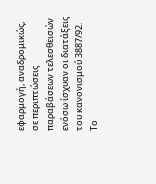εφαρμογή, αναδρομικώς, σε περιπτώσεις παραβάσεων τελεσθεισών ενόσω ίσχυαν οι διατάξεις του κανονισμού 3887/92. Το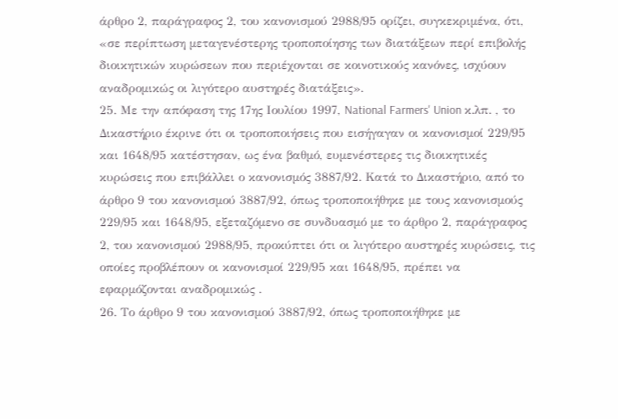άρθρο 2, παράγραφος 2, του κανονισμού 2988/95 ορίζει, συγκεκριμένα, ότι, «σε περίπτωση μεταγενέστερης τροποποίησης των διατάξεων περί επιβολής διοικητικών κυρώσεων που περιέχονται σε κοινοτικούς κανόνες, ισχύουν αναδρομικώς οι λιγότερο αυστηρές διατάξεις».
25. Με την απόφαση της 17ης Ιουλίου 1997, National Farmers' Union κ.λπ. , το Δικαστήριο έκρινε ότι οι τροποποιήσεις που εισήγαγαν οι κανονισμοί 229/95 και 1648/95 κατέστησαν, ως ένα βαθμό, ευμενέστερες τις διοικητικές κυρώσεις που επιβάλλει ο κανονισμός 3887/92. Κατά το Δικαστήριο, από το άρθρο 9 του κανονισμού 3887/92, όπως τροποποιήθηκε με τους κανονισμούς 229/95 και 1648/95, εξεταζόμενο σε συνδυασμό με το άρθρο 2, παράγραφος 2, του κανονισμού 2988/95, προκύπτει ότι οι λιγότερο αυστηρές κυρώσεις, τις οποίες προβλέπουν οι κανονισμοί 229/95 και 1648/95, πρέπει να εφαρμόζονται αναδρομικώς .
26. Το άρθρο 9 του κανονισμού 3887/92, όπως τροποποιήθηκε με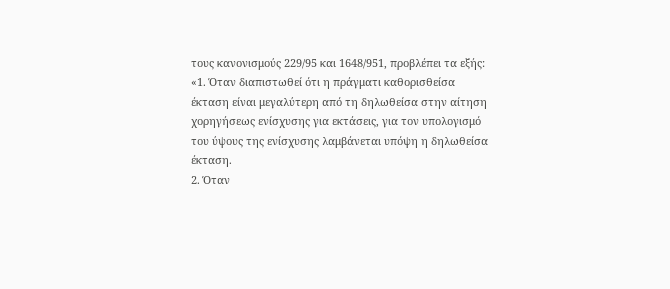τους κανονισμούς 229/95 και 1648/951, προβλέπει τα εξής:
«1. Όταν διαπιστωθεί ότι η πράγματι καθορισθείσα έκταση είναι μεγαλύτερη από τη δηλωθείσα στην αίτηση χορηγήσεως ενίσχυσης για εκτάσεις, για τον υπολογισμό του ύψους της ενίσχυσης λαμβάνεται υπόψη η δηλωθείσα έκταση.
2. Όταν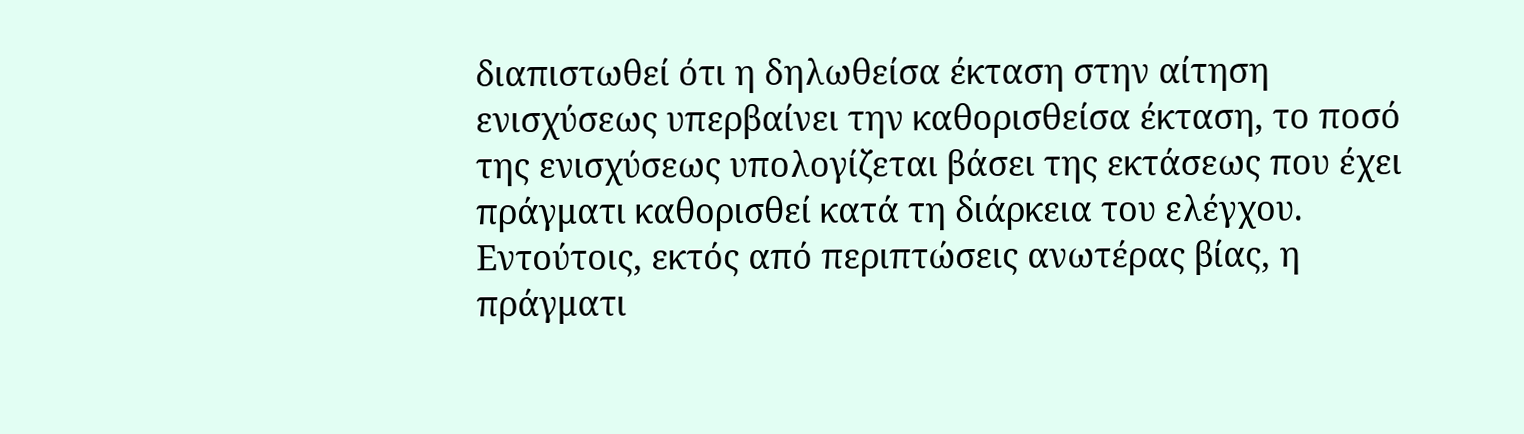διαπιστωθεί ότι η δηλωθείσα έκταση στην αίτηση ενισχύσεως υπερβαίνει την καθορισθείσα έκταση, το ποσό της ενισχύσεως υπολογίζεται βάσει της εκτάσεως που έχει πράγματι καθορισθεί κατά τη διάρκεια του ελέγχου. Εντούτοις, εκτός από περιπτώσεις ανωτέρας βίας, η πράγματι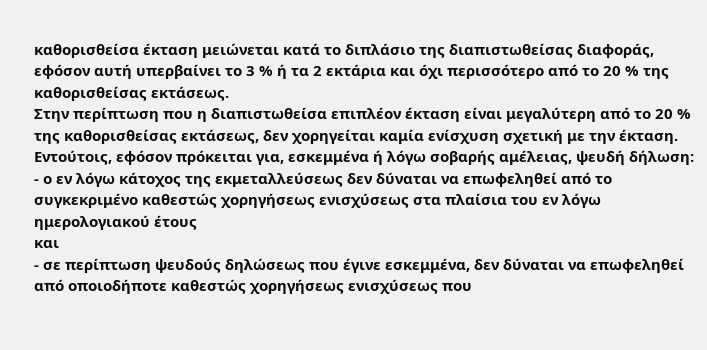καθορισθείσα έκταση μειώνεται κατά το διπλάσιο της διαπιστωθείσας διαφοράς, εφόσον αυτή υπερβαίνει το 3 % ή τα 2 εκτάρια και όχι περισσότερο από το 20 % της καθορισθείσας εκτάσεως.
Στην περίπτωση που η διαπιστωθείσα επιπλέον έκταση είναι μεγαλύτερη από το 20 % της καθορισθείσας εκτάσεως, δεν χορηγείται καμία ενίσχυση σχετική με την έκταση.
Εντούτοις, εφόσον πρόκειται για, εσκεμμένα ή λόγω σοβαρής αμέλειας, ψευδή δήλωση:
- ο εν λόγω κάτοχος της εκμεταλλεύσεως δεν δύναται να επωφεληθεί από το συγκεκριμένο καθεστώς χορηγήσεως ενισχύσεως στα πλαίσια του εν λόγω ημερολογιακού έτους
και
- σε περίπτωση ψευδούς δηλώσεως που έγινε εσκεμμένα, δεν δύναται να επωφεληθεί από οποιοδήποτε καθεστώς χορηγήσεως ενισχύσεως που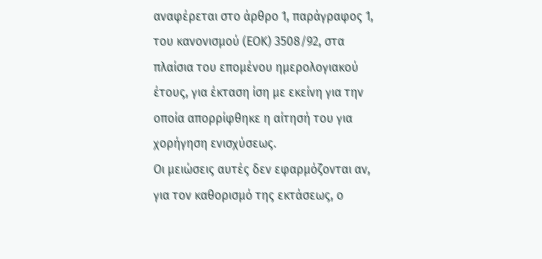αναφέρεται στο άρθρο 1, παράγραφος 1, του κανονισμού (ΕΟΚ) 3508/92, στα πλαίσια του επομένου ημερολογιακού έτους, για έκταση ίση με εκείνη για την οποία απορρίφθηκε η αίτησή του για χορήγηση ενισχύσεως.
Οι μειώσεις αυτές δεν εφαρμόζονται αν, για τον καθορισμό της εκτάσεως, ο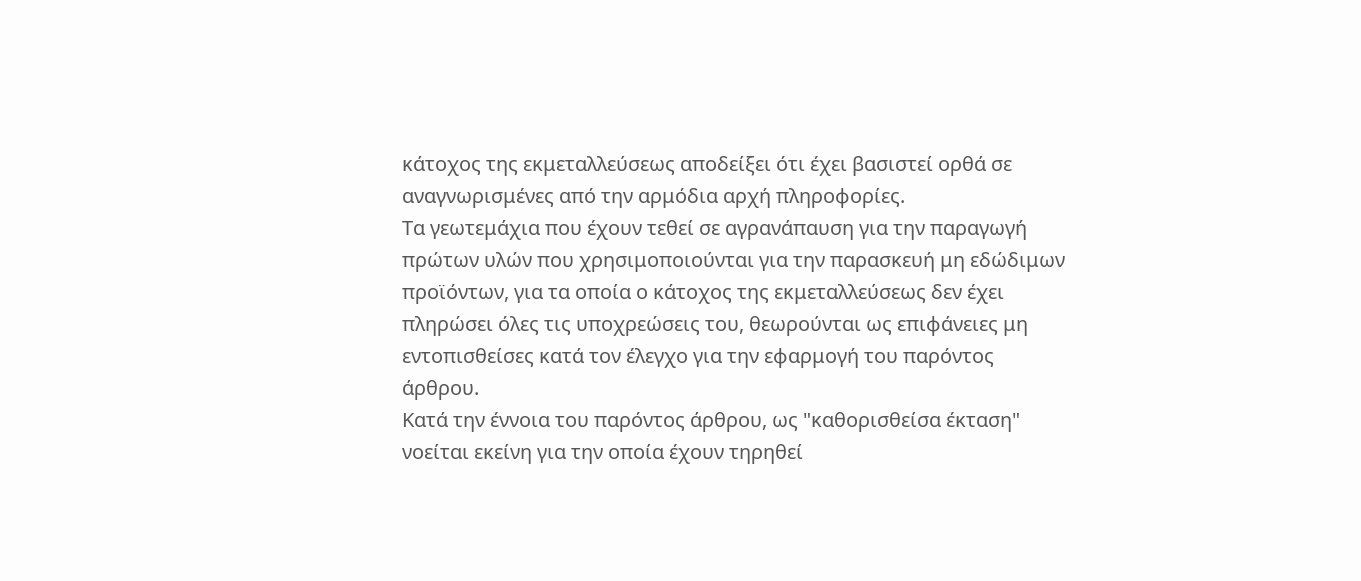κάτοχος της εκμεταλλεύσεως αποδείξει ότι έχει βασιστεί ορθά σε αναγνωρισμένες από την αρμόδια αρχή πληροφορίες.
Τα γεωτεμάχια που έχουν τεθεί σε αγρανάπαυση για την παραγωγή πρώτων υλών που χρησιμοποιούνται για την παρασκευή μη εδώδιμων προϊόντων, για τα οποία ο κάτοχος της εκμεταλλεύσεως δεν έχει πληρώσει όλες τις υποχρεώσεις του, θεωρούνται ως επιφάνειες μη εντοπισθείσες κατά τον έλεγχο για την εφαρμογή του παρόντος άρθρου.
Κατά την έννοια του παρόντος άρθρου, ως "καθορισθείσα έκταση" νοείται εκείνη για την οποία έχουν τηρηθεί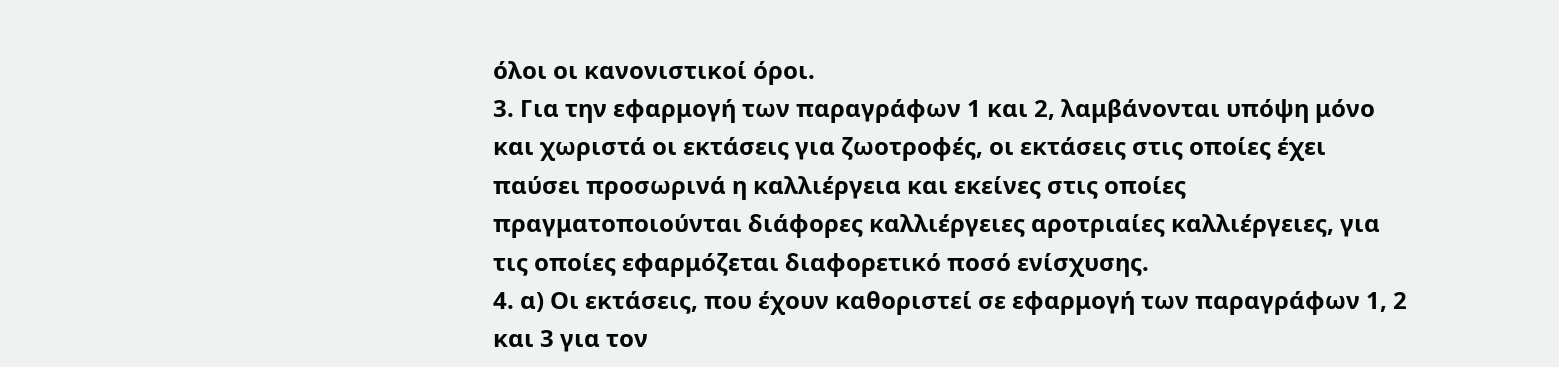όλοι οι κανονιστικοί όροι.
3. Για την εφαρμογή των παραγράφων 1 και 2, λαμβάνονται υπόψη μόνο και χωριστά οι εκτάσεις για ζωοτροφές, οι εκτάσεις στις οποίες έχει παύσει προσωρινά η καλλιέργεια και εκείνες στις οποίες πραγματοποιούνται διάφορες καλλιέργειες αροτριαίες καλλιέργειες, για τις οποίες εφαρμόζεται διαφορετικό ποσό ενίσχυσης.
4. α) Οι εκτάσεις, που έχουν καθοριστεί σε εφαρμογή των παραγράφων 1, 2 και 3 για τον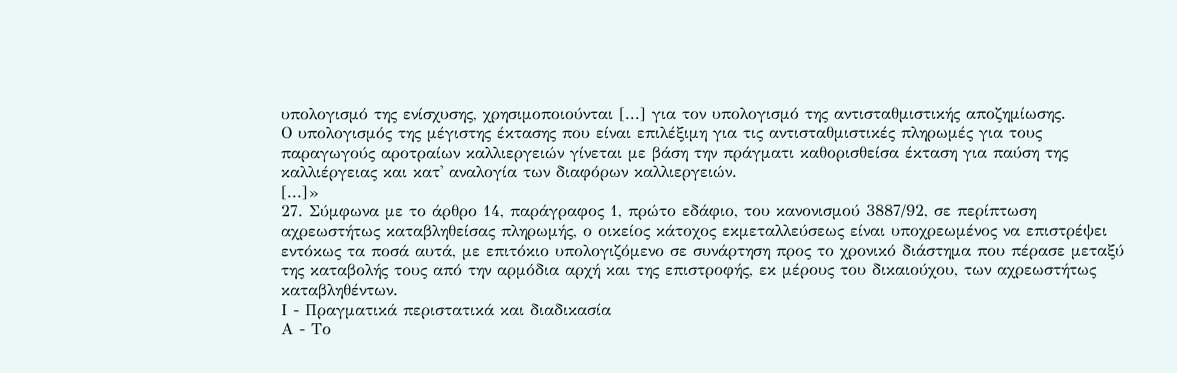υπολογισμό της ενίσχυσης, χρησιμοποιούνται [...] για τον υπολογισμό της αντισταθμιστικής αποζημίωσης.
Ο υπολογισμός της μέγιστης έκτασης που είναι επιλέξιμη για τις αντισταθμιστικές πληρωμές για τους παραγωγούς αροτραίων καλλιεργειών γίνεται με βάση την πράγματι καθορισθείσα έκταση για παύση της καλλιέργειας και κατ' αναλογία των διαφόρων καλλιεργειών.
[...]»
27. Σύμφωνα με το άρθρο 14, παράγραφος 1, πρώτο εδάφιο, του κανονισμού 3887/92, σε περίπτωση αχρεωστήτως καταβληθείσας πληρωμής, ο οικείος κάτοχος εκμεταλλεύσεως είναι υποχρεωμένος να επιστρέψει εντόκως τα ποσά αυτά, με επιτόκιο υπολογιζόμενο σε συνάρτηση προς το χρονικό διάστημα που πέρασε μεταξύ της καταβολής τους από την αρμόδια αρχή και της επιστροφής, εκ μέρους του δικαιούχου, των αχρεωστήτως καταβληθέντων.
Ι - Πραγματικά περιστατικά και διαδικασία
Α - Το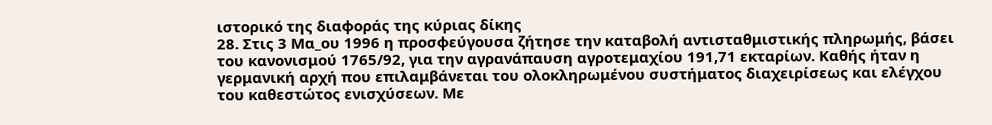ιστορικό της διαφοράς της κύριας δίκης
28. Στις 3 Μα_ου 1996 η προσφεύγουσα ζήτησε την καταβολή αντισταθμιστικής πληρωμής, βάσει του κανονισμού 1765/92, για την αγρανάπαυση αγροτεμαχίου 191,71 εκταρίων. Καθής ήταν η γερμανική αρχή που επιλαμβάνεται του ολοκληρωμένου συστήματος διαχειρίσεως και ελέγχου του καθεστώτος ενισχύσεων. Με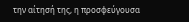την αίτησή της, η προσφεύγουσα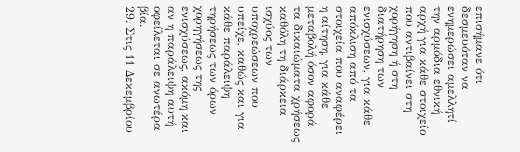επισήμανε ότι δεσμευόταν να ενημερώσει αμελλητί την αρμόδια εθνική αρχή για κάθε στοιχείο που αντιβαίνει στη χορήγηση ή στη διατήρηση των ενισχύσεων, για κάθε απόκλιση από τα στοιχεία που αναφέρει η αίτηση, για κάθε μεταβολή όσον αφορά τα δικαιώματα χρήσεως καθόλη τη διάρκεια ισχύος των υποχρεώσεων που υπείχε, καθώς και για κάθε παράλειψη τηρήσεως των όρων χορηγήσεως της ενισχύσεως, ακόμη και αν η παράλειψη αυτή οφείλεται σε ανωτέρα βία.
29. Στις 11 Δεκεμβρίου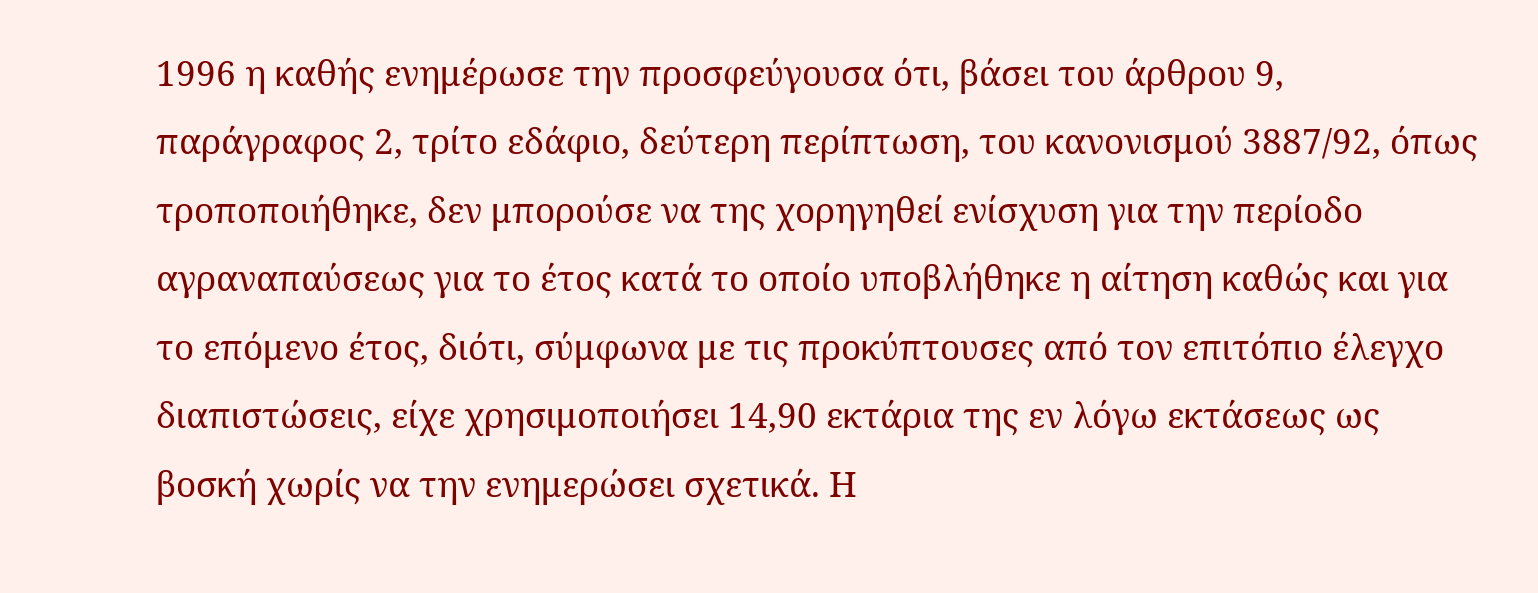1996 η καθής ενημέρωσε την προσφεύγουσα ότι, βάσει του άρθρου 9, παράγραφος 2, τρίτο εδάφιο, δεύτερη περίπτωση, του κανονισμού 3887/92, όπως τροποποιήθηκε, δεν μπορούσε να της χορηγηθεί ενίσχυση για την περίοδο αγραναπαύσεως για το έτος κατά το οποίο υποβλήθηκε η αίτηση καθώς και για το επόμενο έτος, διότι, σύμφωνα με τις προκύπτουσες από τον επιτόπιο έλεγχο διαπιστώσεις, είχε χρησιμοποιήσει 14,90 εκτάρια της εν λόγω εκτάσεως ως βοσκή χωρίς να την ενημερώσει σχετικά. Η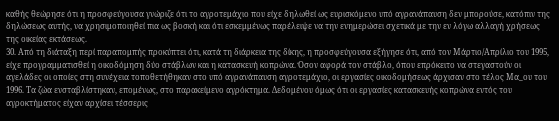καθής θεώρησε ότι η προσφεύγουσα γνώριζε ότι το αγροτεμάχιο που είχε δηλωθεί ως ευρισκόμενο υπό αγρανάπαυση δεν μπορούσε, κατόπιν της δηλώσεως αυτής, να χρησιμοποιηθεί πια ως βοσκή και ότι εσκεμμένως παρέλειψε να την ενημερώσει σχετικά με την εν λόγω αλλαγή χρήσεως της οικείας εκτάσεως.
30. Από τη διάταξη περί παραπομπής προκύπτει ότι, κατά τη διάρκεια της δίκης, η προσφεύγουσα εξήγησε ότι, από τον Μάρτιο/Απρίλιο του 1995, είχε προγραμματισθεί η οικοδόμηση δύο στάβλων και η κατασκευή κοπρώνα. Όσον αφορά τον στάβλο, όπου επρόκειτο να στεγαστούν οι αγελάδες οι οποίες στη συνέχεια τοποθετήθηκαν στο υπό αγρανάπαυση αγροτεμάχιο, οι εργασίες οικοδομήσεως άρχισαν στο τέλος Μα_ου του 1996. Τα ζώα ενσταβλίστηκαν, επομένως, στο παρακείμενο αγρόκτημα. Δεδομένου όμως ότι οι εργασίες κατασκευής κοπρώνα εντός του αγροκτήματος είχαν αρχίσει τέσσερις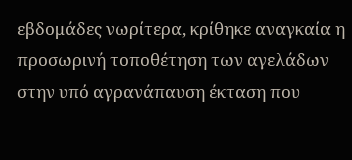εβδομάδες νωρίτερα, κρίθηκε αναγκαία η προσωρινή τοποθέτηση των αγελάδων στην υπό αγρανάπαυση έκταση που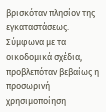βρισκόταν πλησίον της εγκαταστάσεως. Σύμφωνα με τα οικοδομικά σχέδια, προβλεπόταν βεβαίως η προσωρινή χρησιμοποίηση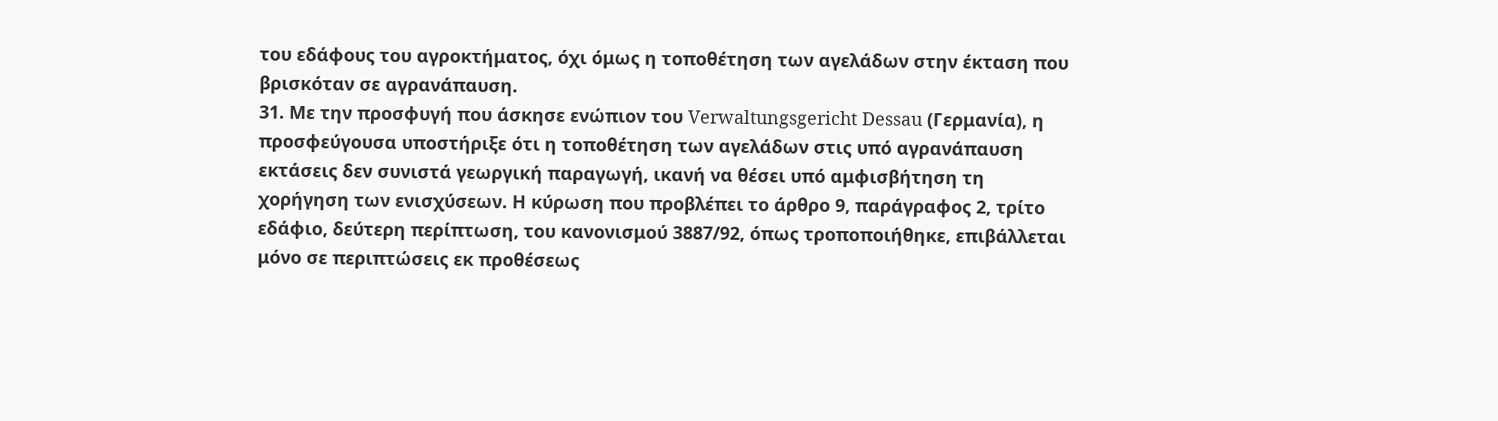του εδάφους του αγροκτήματος, όχι όμως η τοποθέτηση των αγελάδων στην έκταση που βρισκόταν σε αγρανάπαυση.
31. Με την προσφυγή που άσκησε ενώπιον του Verwaltungsgericht Dessau (Γερμανία), η προσφεύγουσα υποστήριξε ότι η τοποθέτηση των αγελάδων στις υπό αγρανάπαυση εκτάσεις δεν συνιστά γεωργική παραγωγή, ικανή να θέσει υπό αμφισβήτηση τη χορήγηση των ενισχύσεων. Η κύρωση που προβλέπει το άρθρο 9, παράγραφος 2, τρίτο εδάφιο, δεύτερη περίπτωση, του κανονισμού 3887/92, όπως τροποποιήθηκε, επιβάλλεται μόνο σε περιπτώσεις εκ προθέσεως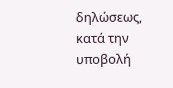δηλώσεως, κατά την υποβολή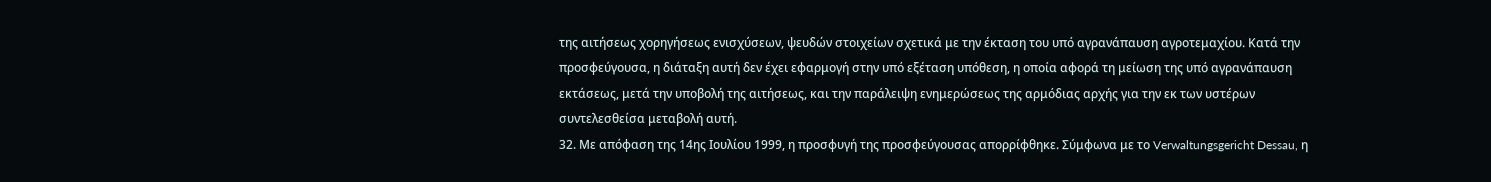της αιτήσεως χορηγήσεως ενισχύσεων, ψευδών στοιχείων σχετικά με την έκταση του υπό αγρανάπαυση αγροτεμαχίου. Κατά την προσφεύγουσα, η διάταξη αυτή δεν έχει εφαρμογή στην υπό εξέταση υπόθεση, η οποία αφορά τη μείωση της υπό αγρανάπαυση εκτάσεως, μετά την υποβολή της αιτήσεως, και την παράλειψη ενημερώσεως της αρμόδιας αρχής για την εκ των υστέρων συντελεσθείσα μεταβολή αυτή.
32. Με απόφαση της 14ης Ιουλίου 1999, η προσφυγή της προσφεύγουσας απορρίφθηκε. Σύμφωνα με το Verwaltungsgericht Dessau, η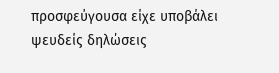προσφεύγουσα είχε υποβάλει ψευδείς δηλώσεις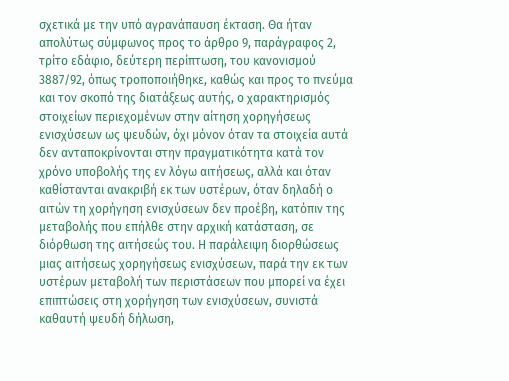σχετικά με την υπό αγρανάπαυση έκταση. Θα ήταν απολύτως σύμφωνος προς το άρθρο 9, παράγραφος 2, τρίτο εδάφιο, δεύτερη περίπτωση, του κανονισμού 3887/92, όπως τροποποιήθηκε, καθώς και προς το πνεύμα και τον σκοπό της διατάξεως αυτής, ο χαρακτηρισμός στοιχείων περιεχομένων στην αίτηση χορηγήσεως ενισχύσεων ως ψευδών, όχι μόνον όταν τα στοιχεία αυτά δεν ανταποκρίνονται στην πραγματικότητα κατά τον χρόνο υποβολής της εν λόγω αιτήσεως, αλλά και όταν καθίστανται ανακριβή εκ των υστέρων, όταν δηλαδή ο αιτών τη χορήγηση ενισχύσεων δεν προέβη, κατόπιν της μεταβολής που επήλθε στην αρχική κατάσταση, σε διόρθωση της αιτήσεώς του. Η παράλειψη διορθώσεως μιας αιτήσεως χορηγήσεως ενισχύσεων, παρά την εκ των υστέρων μεταβολή των περιστάσεων που μπορεί να έχει επιπτώσεις στη χορήγηση των ενισχύσεων, συνιστά καθαυτή ψευδή δήλωση,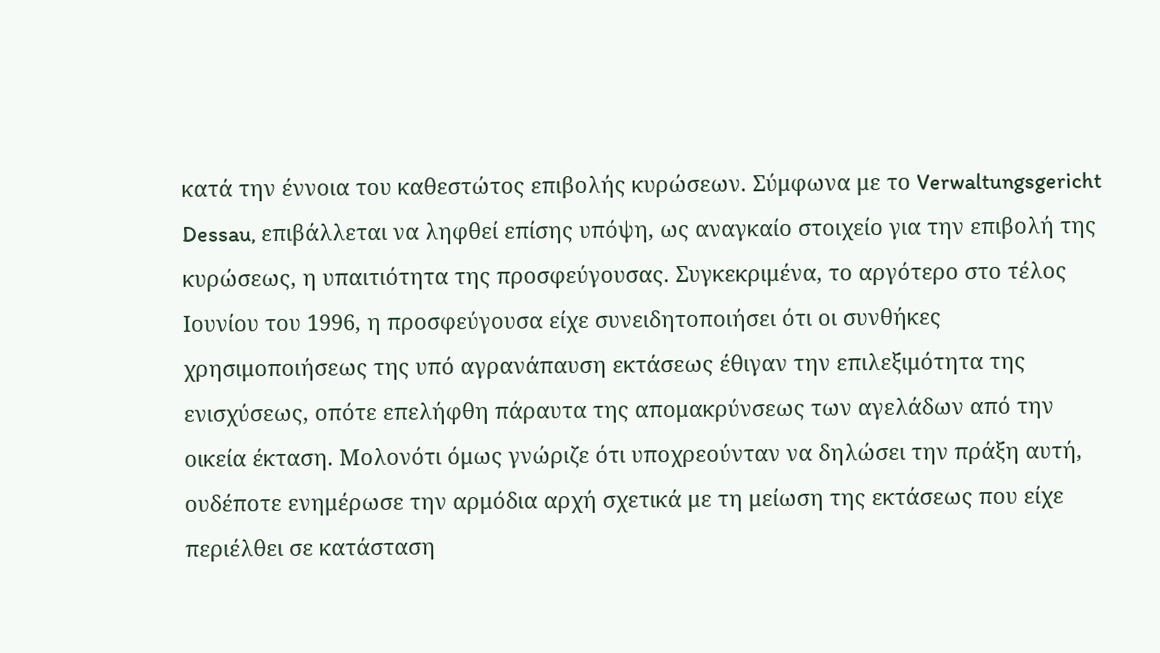κατά την έννοια του καθεστώτος επιβολής κυρώσεων. Σύμφωνα με το Verwaltungsgericht Dessau, επιβάλλεται να ληφθεί επίσης υπόψη, ως αναγκαίο στοιχείο για την επιβολή της κυρώσεως, η υπαιτιότητα της προσφεύγουσας. Συγκεκριμένα, το αργότερο στο τέλος Ιουνίου του 1996, η προσφεύγουσα είχε συνειδητοποιήσει ότι οι συνθήκες χρησιμοποιήσεως της υπό αγρανάπαυση εκτάσεως έθιγαν την επιλεξιμότητα της ενισχύσεως, οπότε επελήφθη πάραυτα της απομακρύνσεως των αγελάδων από την οικεία έκταση. Μολονότι όμως γνώριζε ότι υποχρεούνταν να δηλώσει την πράξη αυτή, ουδέποτε ενημέρωσε την αρμόδια αρχή σχετικά με τη μείωση της εκτάσεως που είχε περιέλθει σε κατάσταση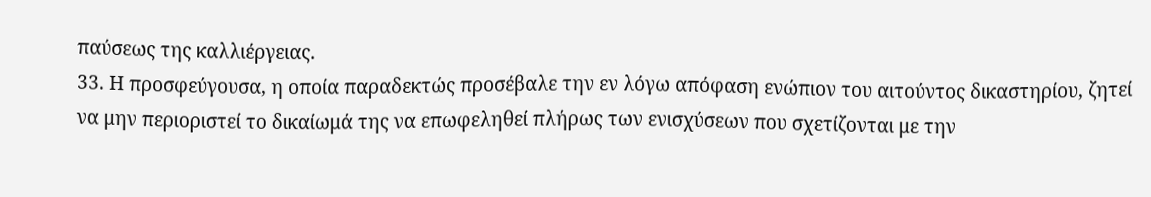παύσεως της καλλιέργειας.
33. Η προσφεύγουσα, η οποία παραδεκτώς προσέβαλε την εν λόγω απόφαση ενώπιον του αιτούντος δικαστηρίου, ζητεί να μην περιοριστεί το δικαίωμά της να επωφεληθεί πλήρως των ενισχύσεων που σχετίζονται με την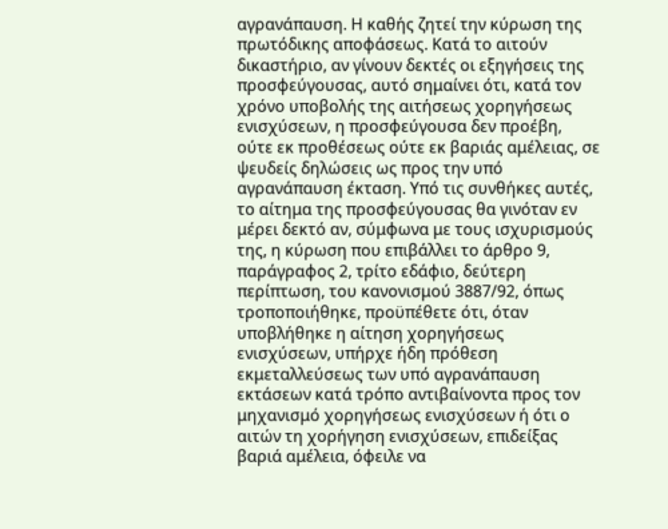αγρανάπαυση. Η καθής ζητεί την κύρωση της πρωτόδικης αποφάσεως. Κατά το αιτούν δικαστήριο, αν γίνουν δεκτές οι εξηγήσεις της προσφεύγουσας, αυτό σημαίνει ότι, κατά τον χρόνο υποβολής της αιτήσεως χορηγήσεως ενισχύσεων, η προσφεύγουσα δεν προέβη, ούτε εκ προθέσεως ούτε εκ βαριάς αμέλειας, σε ψευδείς δηλώσεις ως προς την υπό αγρανάπαυση έκταση. Υπό τις συνθήκες αυτές, το αίτημα της προσφεύγουσας θα γινόταν εν μέρει δεκτό αν, σύμφωνα με τους ισχυρισμούς της, η κύρωση που επιβάλλει το άρθρο 9, παράγραφος 2, τρίτο εδάφιο, δεύτερη περίπτωση, του κανονισμού 3887/92, όπως τροποποιήθηκε, προϋπέθετε ότι, όταν υποβλήθηκε η αίτηση χορηγήσεως ενισχύσεων, υπήρχε ήδη πρόθεση εκμεταλλεύσεως των υπό αγρανάπαυση εκτάσεων κατά τρόπο αντιβαίνοντα προς τον μηχανισμό χορηγήσεως ενισχύσεων ή ότι ο αιτών τη χορήγηση ενισχύσεων, επιδείξας βαριά αμέλεια, όφειλε να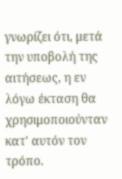γνωρίζει ότι, μετά την υποβολή της αιτήσεως, η εν λόγω έκταση θα χρησιμοποιούνταν κατ' αυτόν τον τρόπο.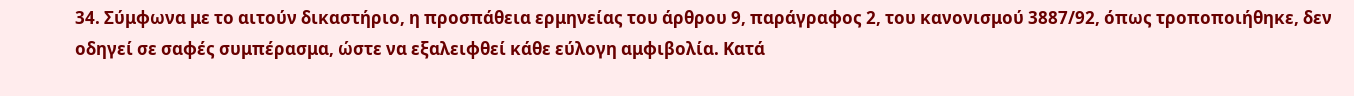34. Σύμφωνα με το αιτούν δικαστήριο, η προσπάθεια ερμηνείας του άρθρου 9, παράγραφος 2, του κανονισμού 3887/92, όπως τροποποιήθηκε, δεν οδηγεί σε σαφές συμπέρασμα, ώστε να εξαλειφθεί κάθε εύλογη αμφιβολία. Κατά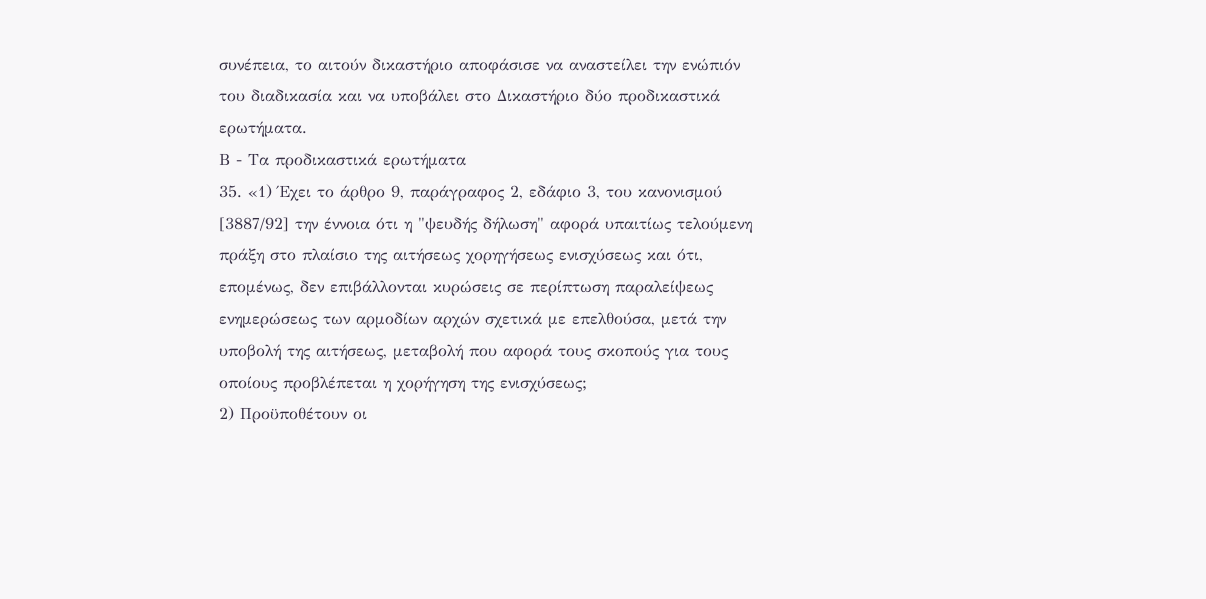συνέπεια, το αιτούν δικαστήριο αποφάσισε να αναστείλει την ενώπιόν του διαδικασία και να υποβάλει στο Δικαστήριο δύο προδικαστικά ερωτήματα.
Β - Τα προδικαστικά ερωτήματα
35. «1) Έχει το άρθρο 9, παράγραφος 2, εδάφιο 3, του κανονισμού [3887/92] την έννοια ότι η "ψευδής δήλωση" αφορά υπαιτίως τελούμενη πράξη στο πλαίσιο της αιτήσεως χορηγήσεως ενισχύσεως και ότι, επομένως, δεν επιβάλλονται κυρώσεις σε περίπτωση παραλείψεως ενημερώσεως των αρμοδίων αρχών σχετικά με επελθούσα, μετά την υποβολή της αιτήσεως, μεταβολή που αφορά τους σκοπούς για τους οποίους προβλέπεται η χορήγηση της ενισχύσεως;
2) Προϋποθέτουν οι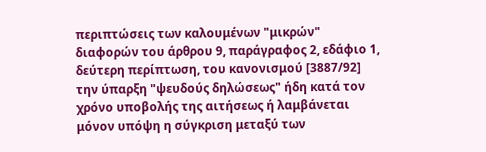περιπτώσεις των καλουμένων "μικρών" διαφορών του άρθρου 9, παράγραφος 2, εδάφιο 1, δεύτερη περίπτωση, του κανονισμού [3887/92] την ύπαρξη "ψευδούς δηλώσεως" ήδη κατά τον χρόνο υποβολής της αιτήσεως ή λαμβάνεται μόνον υπόψη η σύγκριση μεταξύ των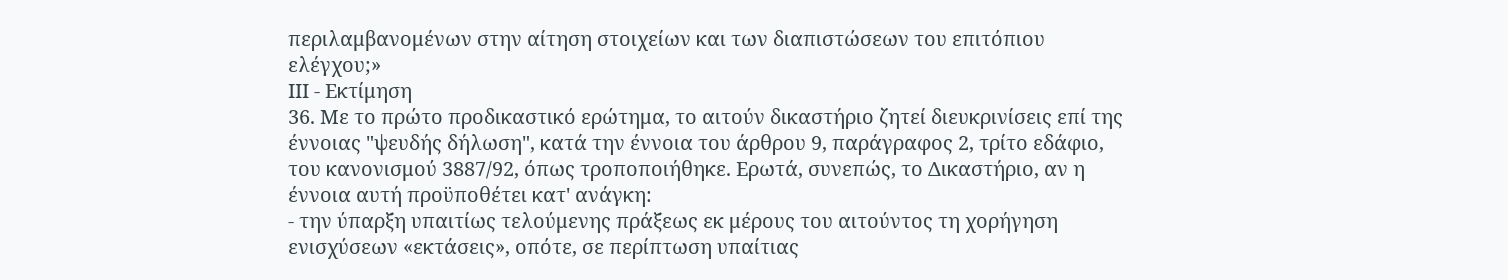περιλαμβανομένων στην αίτηση στοιχείων και των διαπιστώσεων του επιτόπιου ελέγχου;»
ΙΙΙ - Εκτίμηση
36. Με το πρώτο προδικαστικό ερώτημα, το αιτούν δικαστήριο ζητεί διευκρινίσεις επί της έννοιας "ψευδής δήλωση", κατά την έννοια του άρθρου 9, παράγραφος 2, τρίτο εδάφιο, του κανονισμού 3887/92, όπως τροποποιήθηκε. Ερωτά, συνεπώς, το Δικαστήριο, αν η έννοια αυτή προϋποθέτει κατ' ανάγκη:
- την ύπαρξη υπαιτίως τελούμενης πράξεως εκ μέρους του αιτούντος τη χορήγηση ενισχύσεων «εκτάσεις», οπότε, σε περίπτωση υπαίτιας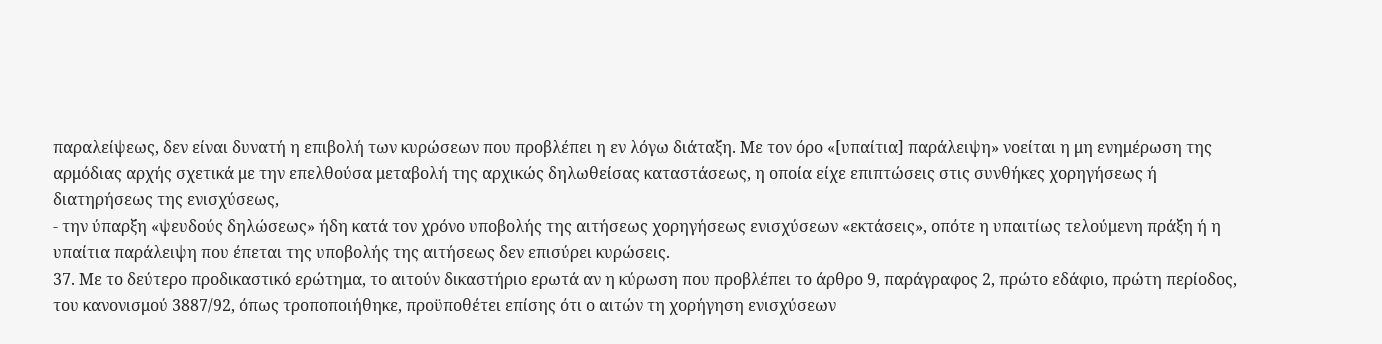παραλείψεως, δεν είναι δυνατή η επιβολή των κυρώσεων που προβλέπει η εν λόγω διάταξη. Με τον όρο «[υπαίτια] παράλειψη» νοείται η μη ενημέρωση της αρμόδιας αρχής σχετικά με την επελθούσα μεταβολή της αρχικώς δηλωθείσας καταστάσεως, η οποία είχε επιπτώσεις στις συνθήκες χορηγήσεως ή διατηρήσεως της ενισχύσεως,
- την ύπαρξη «ψευδούς δηλώσεως» ήδη κατά τον χρόνο υποβολής της αιτήσεως χορηγήσεως ενισχύσεων «εκτάσεις», οπότε η υπαιτίως τελούμενη πράξη ή η υπαίτια παράλειψη που έπεται της υποβολής της αιτήσεως δεν επισύρει κυρώσεις.
37. Με το δεύτερο προδικαστικό ερώτημα, το αιτούν δικαστήριο ερωτά αν η κύρωση που προβλέπει το άρθρο 9, παράγραφος 2, πρώτο εδάφιο, πρώτη περίοδος, του κανονισμού 3887/92, όπως τροποποιήθηκε, προϋποθέτει επίσης ότι ο αιτών τη χορήγηση ενισχύσεων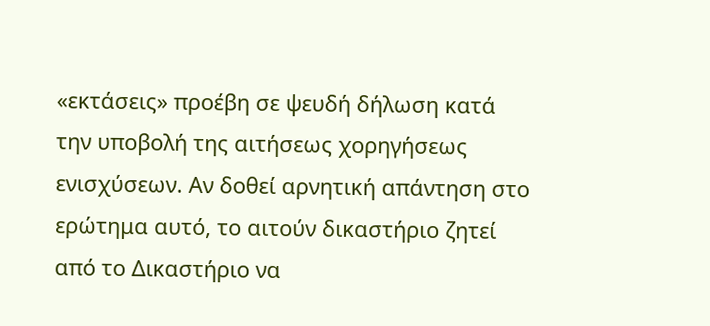«εκτάσεις» προέβη σε ψευδή δήλωση κατά την υποβολή της αιτήσεως χορηγήσεως ενισχύσεων. Αν δοθεί αρνητική απάντηση στο ερώτημα αυτό, το αιτούν δικαστήριο ζητεί από το Δικαστήριο να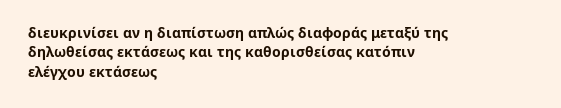διευκρινίσει αν η διαπίστωση απλώς διαφοράς μεταξύ της δηλωθείσας εκτάσεως και της καθορισθείσας κατόπιν ελέγχου εκτάσεως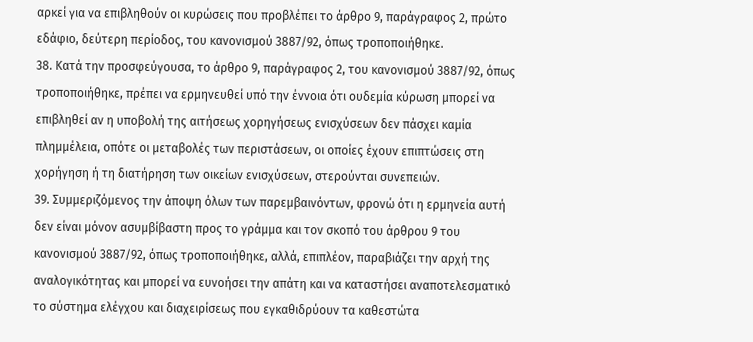αρκεί για να επιβληθούν οι κυρώσεις που προβλέπει το άρθρο 9, παράγραφος 2, πρώτο εδάφιο, δεύτερη περίοδος, του κανονισμού 3887/92, όπως τροποποιήθηκε.
38. Κατά την προσφεύγουσα, το άρθρο 9, παράγραφος 2, του κανονισμού 3887/92, όπως τροποποιήθηκε, πρέπει να ερμηνευθεί υπό την έννοια ότι ουδεμία κύρωση μπορεί να επιβληθεί αν η υποβολή της αιτήσεως χορηγήσεως ενισχύσεων δεν πάσχει καμία πλημμέλεια, οπότε οι μεταβολές των περιστάσεων, οι οποίες έχουν επιπτώσεις στη χορήγηση ή τη διατήρηση των οικείων ενισχύσεων, στερούνται συνεπειών.
39. Συμμεριζόμενος την άποψη όλων των παρεμβαινόντων, φρονώ ότι η ερμηνεία αυτή δεν είναι μόνον ασυμβίβαστη προς το γράμμα και τον σκοπό του άρθρου 9 του κανονισμού 3887/92, όπως τροποποιήθηκε, αλλά, επιπλέον, παραβιάζει την αρχή της αναλογικότητας και μπορεί να ευνοήσει την απάτη και να καταστήσει αναποτελεσματικό το σύστημα ελέγχου και διαχειρίσεως που εγκαθιδρύουν τα καθεστώτα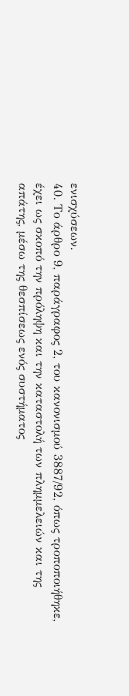ενισχύσεων.
40. Το άρθρο 9, παράγραφος 2, του κανονισμού 3887/92, όπως τροποποιήθηκε, έχει ως σκοπό την πρόληψη και την καταστολή των πλημμελειών και της απάτης, μέσω της θεσπίσεως ενός συστήματος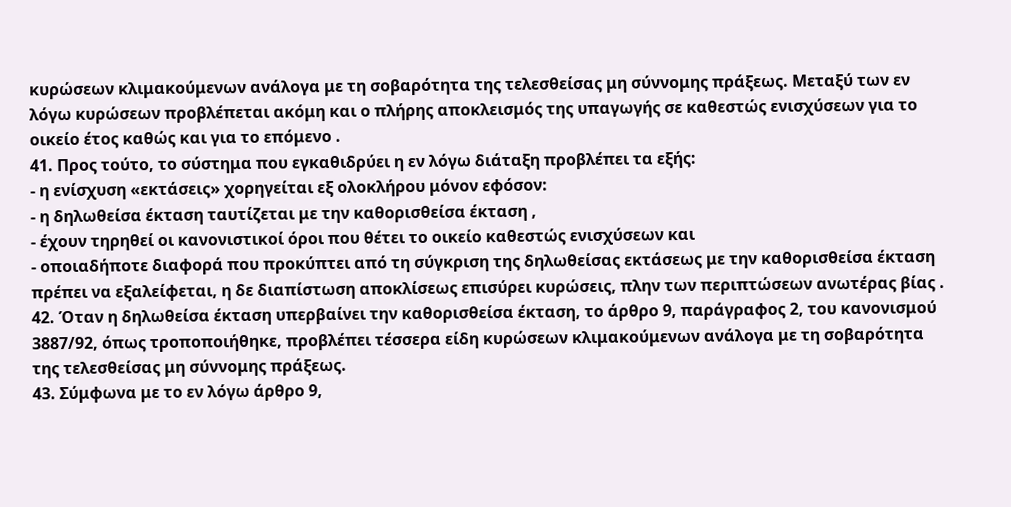κυρώσεων κλιμακούμενων ανάλογα με τη σοβαρότητα της τελεσθείσας μη σύννομης πράξεως. Μεταξύ των εν λόγω κυρώσεων προβλέπεται ακόμη και ο πλήρης αποκλεισμός της υπαγωγής σε καθεστώς ενισχύσεων για το οικείο έτος καθώς και για το επόμενο .
41. Προς τούτο, το σύστημα που εγκαθιδρύει η εν λόγω διάταξη προβλέπει τα εξής:
- η ενίσχυση «εκτάσεις» χορηγείται εξ ολοκλήρου μόνον εφόσον:
- η δηλωθείσα έκταση ταυτίζεται με την καθορισθείσα έκταση ,
- έχουν τηρηθεί οι κανονιστικοί όροι που θέτει το οικείο καθεστώς ενισχύσεων και
- οποιαδήποτε διαφορά που προκύπτει από τη σύγκριση της δηλωθείσας εκτάσεως με την καθορισθείσα έκταση πρέπει να εξαλείφεται, η δε διαπίστωση αποκλίσεως επισύρει κυρώσεις, πλην των περιπτώσεων ανωτέρας βίας .
42. Όταν η δηλωθείσα έκταση υπερβαίνει την καθορισθείσα έκταση, το άρθρο 9, παράγραφος 2, του κανονισμού 3887/92, όπως τροποποιήθηκε, προβλέπει τέσσερα είδη κυρώσεων κλιμακούμενων ανάλογα με τη σοβαρότητα της τελεσθείσας μη σύννομης πράξεως.
43. Σύμφωνα με το εν λόγω άρθρο 9,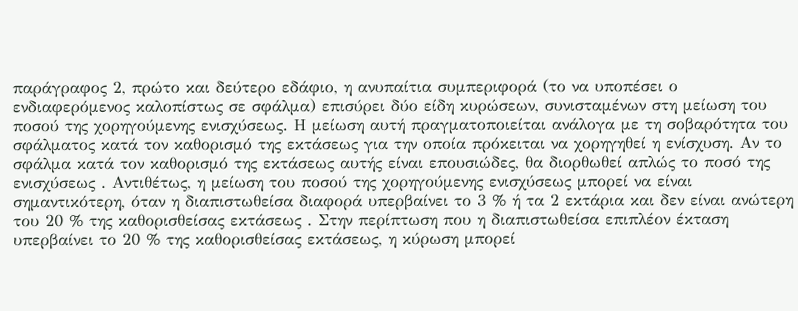παράγραφος 2, πρώτο και δεύτερο εδάφιο, η ανυπαίτια συμπεριφορά (το να υποπέσει ο ενδιαφερόμενος καλοπίστως σε σφάλμα) επισύρει δύο είδη κυρώσεων, συνισταμένων στη μείωση του ποσού της χορηγούμενης ενισχύσεως. Η μείωση αυτή πραγματοποιείται ανάλογα με τη σοβαρότητα του σφάλματος κατά τον καθορισμό της εκτάσεως για την οποία πρόκειται να χορηγηθεί η ενίσχυση. Αν το σφάλμα κατά τον καθορισμό της εκτάσεως αυτής είναι επουσιώδες, θα διορθωθεί απλώς το ποσό της ενισχύσεως . Αντιθέτως, η μείωση του ποσού της χορηγούμενης ενισχύσεως μπορεί να είναι σημαντικότερη, όταν η διαπιστωθείσα διαφορά υπερβαίνει το 3 % ή τα 2 εκτάρια και δεν είναι ανώτερη του 20 % της καθορισθείσας εκτάσεως . Στην περίπτωση που η διαπιστωθείσα επιπλέον έκταση υπερβαίνει το 20 % της καθορισθείσας εκτάσεως, η κύρωση μπορεί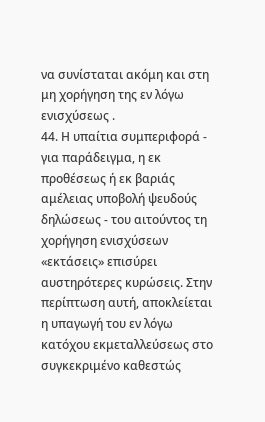να συνίσταται ακόμη και στη μη χορήγηση της εν λόγω ενισχύσεως .
44. Η υπαίτια συμπεριφορά - για παράδειγμα, η εκ προθέσεως ή εκ βαριάς αμέλειας υποβολή ψευδούς δηλώσεως - του αιτούντος τη χορήγηση ενισχύσεων «εκτάσεις» επισύρει αυστηρότερες κυρώσεις. Στην περίπτωση αυτή, αποκλείεται η υπαγωγή του εν λόγω κατόχου εκμεταλλεύσεως στο συγκεκριμένο καθεστώς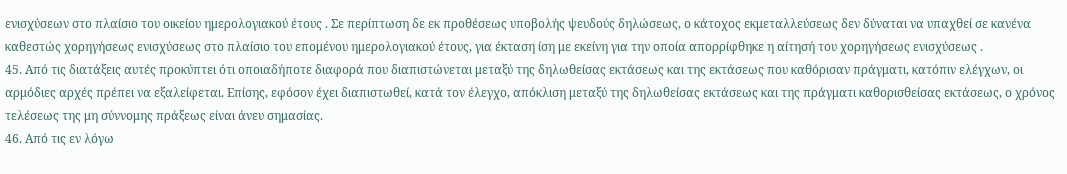ενισχύσεων στο πλαίσιο του οικείου ημερολογιακού έτους . Σε περίπτωση δε εκ προθέσεως υποβολής ψευδούς δηλώσεως, ο κάτοχος εκμεταλλεύσεως δεν δύναται να υπαχθεί σε κανένα καθεστώς χορηγήσεως ενισχύσεως στο πλαίσιο του επομένου ημερολογιακού έτους, για έκταση ίση με εκείνη για την οποία απορρίφθηκε η αίτησή του χορηγήσεως ενισχύσεως .
45. Από τις διατάξεις αυτές προκύπτει ότι οποιαδήποτε διαφορά που διαπιστώνεται μεταξύ της δηλωθείσας εκτάσεως και της εκτάσεως που καθόρισαν πράγματι, κατόπιν ελέγχων, οι αρμόδιες αρχές πρέπει να εξαλείφεται. Επίσης, εφόσον έχει διαπιστωθεί, κατά τον έλεγχο, απόκλιση μεταξύ της δηλωθείσας εκτάσεως και της πράγματι καθορισθείσας εκτάσεως, ο χρόνος τελέσεως της μη σύννομης πράξεως είναι άνευ σημασίας.
46. Από τις εν λόγω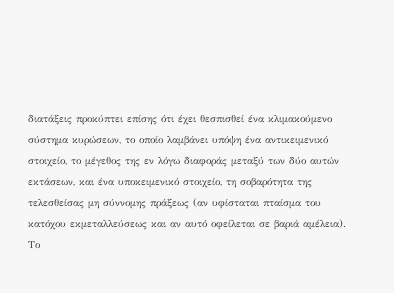διατάξεις προκύπτει επίσης ότι έχει θεσπισθεί ένα κλιμακούμενο σύστημα κυρώσεων, το οποίο λαμβάνει υπόψη ένα αντικειμενικό στοιχείο, το μέγεθος της εν λόγω διαφοράς μεταξύ των δύο αυτών εκτάσεων, και ένα υποκειμενικό στοιχείο, τη σοβαρότητα της τελεσθείσας μη σύννομης πράξεως (αν υφίσταται πταίσμα του κατόχου εκμεταλλεύσεως και αν αυτό οφείλεται σε βαριά αμέλεια). Το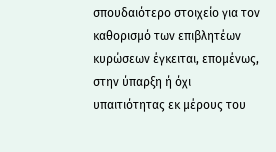σπουδαιότερο στοιχείο για τον καθορισμό των επιβλητέων κυρώσεων έγκειται, επομένως, στην ύπαρξη ή όχι υπαιτιότητας εκ μέρους του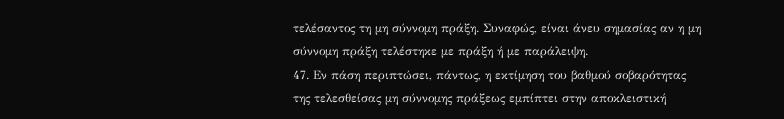τελέσαντος τη μη σύννομη πράξη. Συναφώς, είναι άνευ σημασίας αν η μη σύννομη πράξη τελέστηκε με πράξη ή με παράλειψη.
47. Εν πάση περιπτώσει, πάντως, η εκτίμηση του βαθμού σοβαρότητας της τελεσθείσας μη σύννομης πράξεως εμπίπτει στην αποκλειστική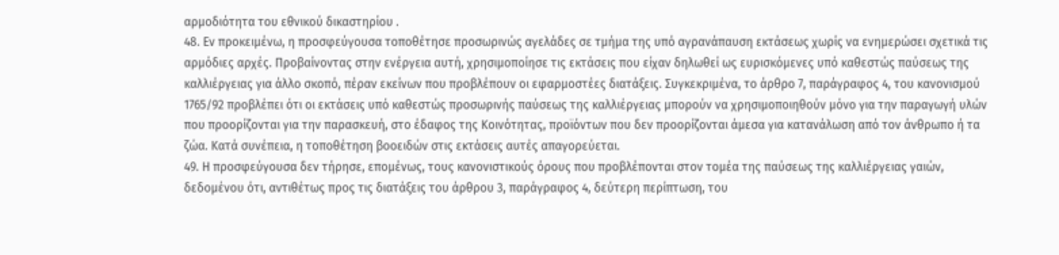αρμοδιότητα του εθνικού δικαστηρίου .
48. Εν προκειμένω, η προσφεύγουσα τοποθέτησε προσωρινώς αγελάδες σε τμήμα της υπό αγρανάπαυση εκτάσεως χωρίς να ενημερώσει σχετικά τις αρμόδιες αρχές. Προβαίνοντας στην ενέργεια αυτή, χρησιμοποίησε τις εκτάσεις που είχαν δηλωθεί ως ευρισκόμενες υπό καθεστώς παύσεως της καλλιέργειας για άλλο σκοπό, πέραν εκείνων που προβλέπουν οι εφαρμοστέες διατάξεις. Συγκεκριμένα, το άρθρο 7, παράγραφος 4, του κανονισμού 1765/92 προβλέπει ότι οι εκτάσεις υπό καθεστώς προσωρινής παύσεως της καλλιέργειας μπορούν να χρησιμοποιηθούν μόνο για την παραγωγή υλών που προορίζονται για την παρασκευή, στο έδαφος της Κοινότητας, προϊόντων που δεν προορίζονται άμεσα για κατανάλωση από τον άνθρωπο ή τα ζώα. Κατά συνέπεια, η τοποθέτηση βοοειδών στις εκτάσεις αυτές απαγορεύεται.
49. Η προσφεύγουσα δεν τήρησε, επομένως, τους κανονιστικούς όρους που προβλέπονται στον τομέα της παύσεως της καλλιέργειας γαιών, δεδομένου ότι, αντιθέτως προς τις διατάξεις του άρθρου 3, παράγραφος 4, δεύτερη περίπτωση, του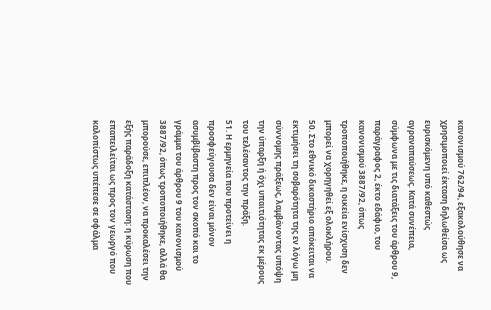κανονισμού 762/94, εξακολούθησε να χρησιμοποιεί έκταση δηλωθείσα ως ευρισκόμενη υπό καθεστώς αγραναπαύσεως. Κατά συνέπεια, σύμφωνα με τις διατάξεις του άρθρου 9, παράγραφος 2, έκτο εδάφιο, του κανονισμού 3887/92, όπως τροποποιήθηκε, η οικεία ενίσχυση δεν μπορεί να χορηγηθεί εξ ολοκλήρου.
50. Στο εθνικό δικαστήριο απόκειται να εκτιμήσει τη σοβαρότητα της εν λόγω μη σύννομης πράξεως, λαμβάνοντας υπόψη την ύπαρξη ή όχι υπαιτιότητας εκ μέρους του τελέσαντος την πράξη.
51. Η ερμηνεία που προτείνει η προσφεύγουσα δεν είναι μόνον ασυμβίβαστη προς τον σκοπό και το γράμμα του άρθρου 9 του κανονισμού 3887/92, όπως τροποποιήθηκε, αλλά θα μπορούσε, επιπλέον, να προκαλέσει την εξής παράδοξη κατάσταση: η κύρωση που επαπειλείται ως προς τον γεωργό που καλοπίστως υπέπεσε σε σφάλμα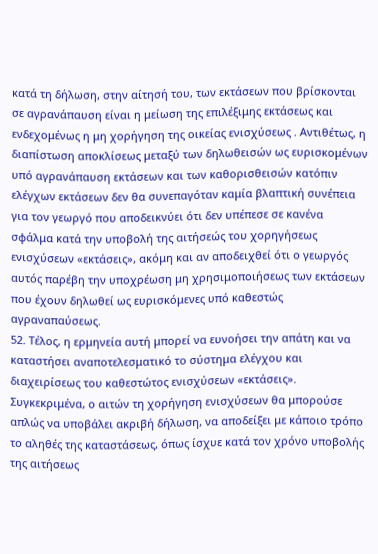κατά τη δήλωση, στην αίτησή του, των εκτάσεων που βρίσκονται σε αγρανάπαυση είναι η μείωση της επιλέξιμης εκτάσεως και ενδεχομένως η μη χορήγηση της οικείας ενισχύσεως . Αντιθέτως, η διαπίστωση αποκλίσεως μεταξύ των δηλωθεισών ως ευρισκομένων υπό αγρανάπαυση εκτάσεων και των καθορισθεισών κατόπιν ελέγχων εκτάσεων δεν θα συνεπαγόταν καμία βλαπτική συνέπεια για τον γεωργό που αποδεικνύει ότι δεν υπέπεσε σε κανένα σφάλμα κατά την υποβολή της αιτήσεώς του χορηγήσεως ενισχύσεων «εκτάσεις», ακόμη και αν αποδειχθεί ότι ο γεωργός αυτός παρέβη την υποχρέωση μη χρησιμοποιήσεως των εκτάσεων που έχουν δηλωθεί ως ευρισκόμενες υπό καθεστώς αγραναπαύσεως.
52. Τέλος, η ερμηνεία αυτή μπορεί να ευνοήσει την απάτη και να καταστήσει αναποτελεσματικό το σύστημα ελέγχου και διαχειρίσεως του καθεστώτος ενισχύσεων «εκτάσεις». Συγκεκριμένα, ο αιτών τη χορήγηση ενισχύσεων θα μπορούσε απλώς να υποβάλει ακριβή δήλωση, να αποδείξει με κάποιο τρόπο το αληθές της καταστάσεως, όπως ίσχυε κατά τον χρόνο υποβολής της αιτήσεως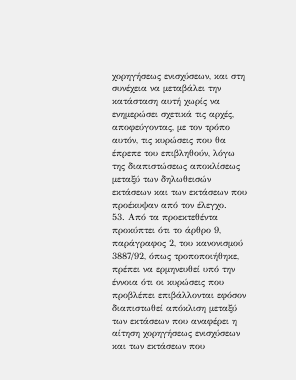χορηγήσεως ενισχύσεων, και στη συνέχεια να μεταβάλει την κατάσταση αυτή χωρίς να ενημερώσει σχετικά τις αρχές, αποφεύγοντας, με τον τρόπο αυτόν, τις κυρώσεις που θα έπρεπε του επιβληθούν, λόγω της διαπιστώσεως αποκλίσεως μεταξύ των δηλωθεισών εκτάσεων και των εκτάσεων που προέκυψαν από τον έλεγχο.
53. Από τα προεκτεθέντα προκύπτει ότι το άρθρο 9, παράγραφος 2, του κανονισμού 3887/92, όπως τροποποιήθηκε, πρέπει να ερμηνευθεί υπό την έννοια ότι οι κυρώσεις που προβλέπει επιβάλλονται εφόσον διαπιστωθεί απόκλιση μεταξύ των εκτάσεων που αναφέρει η αίτηση χορηγήσεως ενισχύσεων και των εκτάσεων που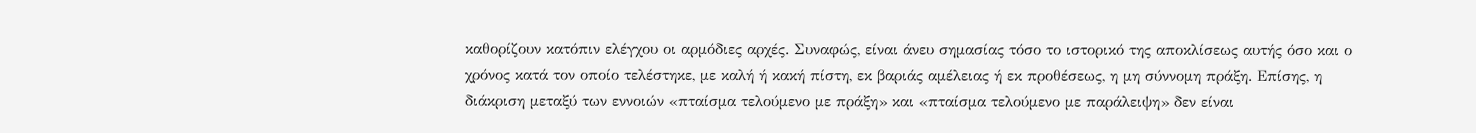καθορίζουν κατόπιν ελέγχου οι αρμόδιες αρχές. Συναφώς, είναι άνευ σημασίας τόσο το ιστορικό της αποκλίσεως αυτής όσο και ο χρόνος κατά τον οποίο τελέστηκε, με καλή ή κακή πίστη, εκ βαριάς αμέλειας ή εκ προθέσεως, η μη σύννομη πράξη. Επίσης, η διάκριση μεταξύ των εννοιών «πταίσμα τελούμενο με πράξη» και «πταίσμα τελούμενο με παράλειψη» δεν είναι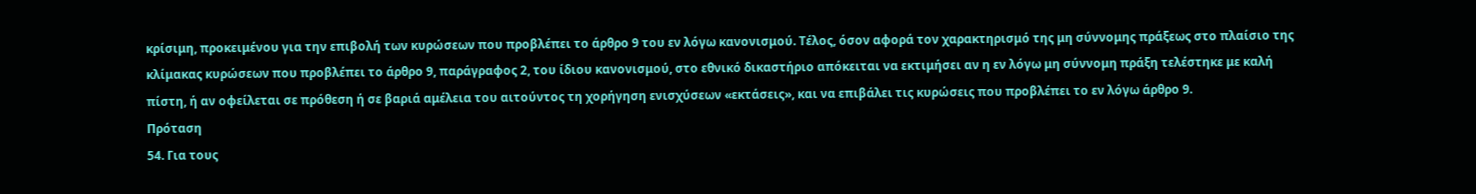κρίσιμη, προκειμένου για την επιβολή των κυρώσεων που προβλέπει το άρθρο 9 του εν λόγω κανονισμού. Τέλος, όσον αφορά τον χαρακτηρισμό της μη σύννομης πράξεως στο πλαίσιο της κλίμακας κυρώσεων που προβλέπει το άρθρο 9, παράγραφος 2, του ίδιου κανονισμού, στο εθνικό δικαστήριο απόκειται να εκτιμήσει αν η εν λόγω μη σύννομη πράξη τελέστηκε με καλή πίστη, ή αν οφείλεται σε πρόθεση ή σε βαριά αμέλεια του αιτούντος τη χορήγηση ενισχύσεων «εκτάσεις», και να επιβάλει τις κυρώσεις που προβλέπει το εν λόγω άρθρο 9.
Πρόταση
54. Για τους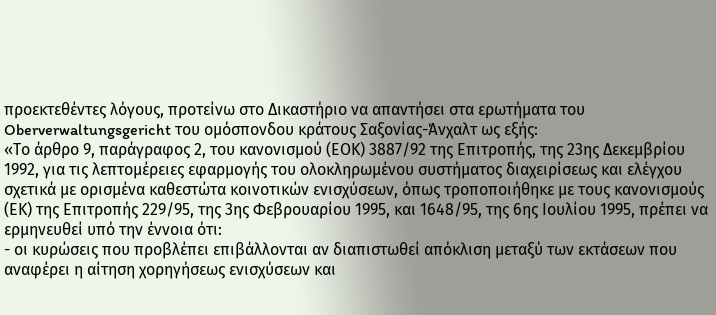προεκτεθέντες λόγους, προτείνω στο Δικαστήριο να απαντήσει στα ερωτήματα του Oberverwaltungsgericht του ομόσπονδου κράτους Σαξονίας-Άνχαλτ ως εξής:
«Το άρθρο 9, παράγραφος 2, του κανονισμού (ΕΟΚ) 3887/92 της Επιτροπής, της 23ης Δεκεμβρίου 1992, για τις λεπτομέρειες εφαρμογής του ολοκληρωμένου συστήματος διαχειρίσεως και ελέγχου σχετικά με ορισμένα καθεστώτα κοινοτικών ενισχύσεων, όπως τροποποιήθηκε με τους κανονισμούς (ΕΚ) της Επιτροπής 229/95, της 3ης Φεβρουαρίου 1995, και 1648/95, της 6ης Ιουλίου 1995, πρέπει να ερμηνευθεί υπό την έννοια ότι:
- οι κυρώσεις που προβλέπει επιβάλλονται αν διαπιστωθεί απόκλιση μεταξύ των εκτάσεων που αναφέρει η αίτηση χορηγήσεως ενισχύσεων και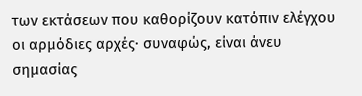των εκτάσεων που καθορίζουν κατόπιν ελέγχου οι αρμόδιες αρχές· συναφώς, είναι άνευ σημασίας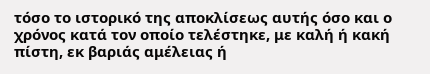τόσο το ιστορικό της αποκλίσεως αυτής όσο και ο χρόνος κατά τον οποίο τελέστηκε, με καλή ή κακή πίστη, εκ βαριάς αμέλειας ή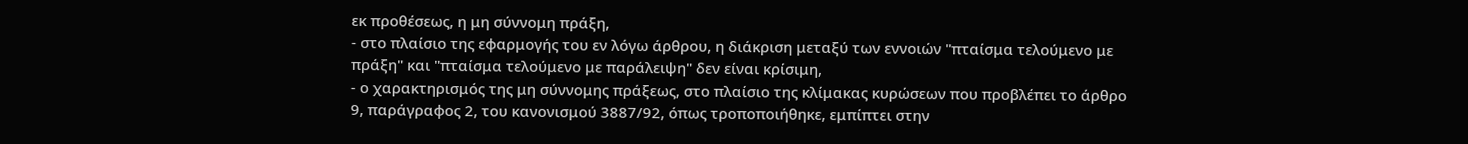εκ προθέσεως, η μη σύννομη πράξη,
- στο πλαίσιο της εφαρμογής του εν λόγω άρθρου, η διάκριση μεταξύ των εννοιών "πταίσμα τελούμενο με πράξη" και "πταίσμα τελούμενο με παράλειψη" δεν είναι κρίσιμη,
- ο χαρακτηρισμός της μη σύννομης πράξεως, στο πλαίσιο της κλίμακας κυρώσεων που προβλέπει το άρθρο 9, παράγραφος 2, του κανονισμού 3887/92, όπως τροποποιήθηκε, εμπίπτει στην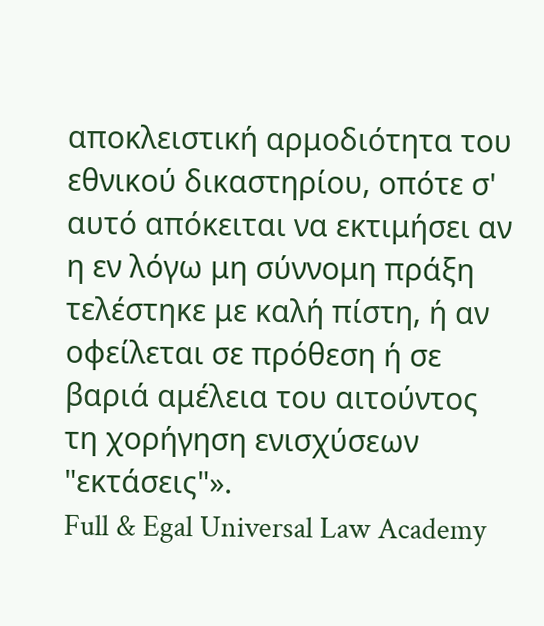αποκλειστική αρμοδιότητα του εθνικού δικαστηρίου, οπότε σ' αυτό απόκειται να εκτιμήσει αν η εν λόγω μη σύννομη πράξη τελέστηκε με καλή πίστη, ή αν οφείλεται σε πρόθεση ή σε βαριά αμέλεια του αιτούντος τη χορήγηση ενισχύσεων "εκτάσεις"».
Full & Egal Universal Law Academy